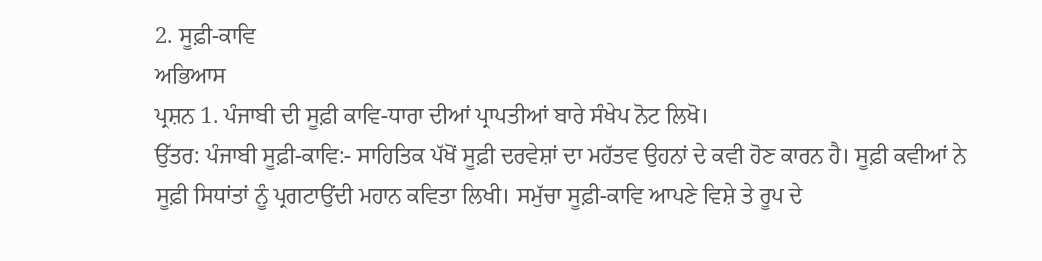2. ਸੂਫ਼ੀ-ਕਾਵਿ
ਅਭਿਆਸ
ਪ੍ਰਸ਼ਨ 1. ਪੰਜਾਬੀ ਦੀ ਸੂਫ਼ੀ ਕਾਵਿ-ਧਾਰਾ ਦੀਆਂ ਪ੍ਰਾਪਤੀਆਂ ਬਾਰੇ ਸੰਖੇਪ ਨੋਟ ਲਿਖੋ।
ਉੱਤਰ: ਪੰਜਾਬੀ ਸੂਫ਼ੀ-ਕਾਵਿ:- ਸਾਹਿਤਿਕ ਪੱਖੋਂ ਸੂਫ਼ੀ ਦਰਵੇਸ਼ਾਂ ਦਾ ਮਹੱਤਵ ਉਹਨਾਂ ਦੇ ਕਵੀ ਹੋਣ ਕਾਰਨ ਹੈ। ਸੂਫ਼ੀ ਕਵੀਆਂ ਨੇ ਸੂਫ਼ੀ ਸਿਧਾਂਤਾਂ ਨੂੰ ਪ੍ਰਗਟਾਉਂਦੀ ਮਹਾਨ ਕਵਿਤਾ ਲਿਖੀ। ਸਮੁੱਚਾ ਸੂਫ਼ੀ-ਕਾਵਿ ਆਪਣੇ ਵਿਸ਼ੇ ਤੇ ਰੂਪ ਦੇ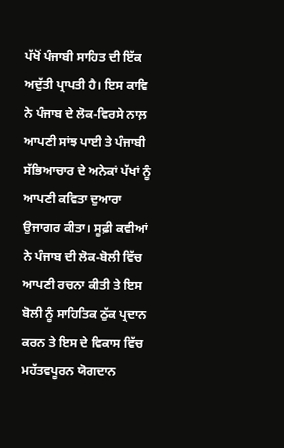ਪੱਖੋਂ ਪੰਜਾਬੀ ਸਾਹਿਤ ਦੀ ਇੱਕ ਅਦੁੱਤੀ ਪ੍ਰਾਪਤੀ ਹੈ। ਇਸ ਕਾਵਿ ਨੇ ਪੰਜਾਬ ਦੇ ਲੋਕ-ਵਿਰਸੇ ਨਾਲ਼ ਆਪਣੀ ਸਾਂਝ ਪਾਈ ਤੇ ਪੰਜਾਬੀ ਸੱਭਿਆਚਾਰ ਦੇ ਅਨੇਕਾਂ ਪੱਖਾਂ ਨੂੰ ਆਪਣੀ ਕਵਿਤਾ ਦੁਆਰਾ ਉਜਾਗਰ ਕੀਤਾ। ਸੂਫ਼ੀ ਕਵੀਆਂ ਨੇ ਪੰਜਾਬ ਦੀ ਲੋਕ-ਬੋਲੀ ਵਿੱਚ ਆਪਣੀ ਰਚਨਾ ਕੀਤੀ ਤੇ ਇਸ ਬੋਲੀ ਨੂੰ ਸਾਹਿਤਿਕ ਠੁੱਕ ਪ੍ਰਦਾਨ ਕਰਨ ਤੇ ਇਸ ਦੇ ਵਿਕਾਸ ਵਿੱਚ ਮਹੱਤਵਪੂਰਨ ਯੋਗਦਾਨ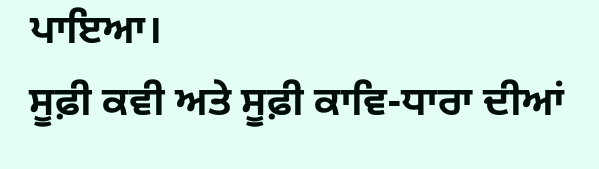ਪਾਇਆ।
ਸੂਫ਼ੀ ਕਵੀ ਅਤੇ ਸੂਫ਼ੀ ਕਾਵਿ-ਧਾਰਾ ਦੀਆਂ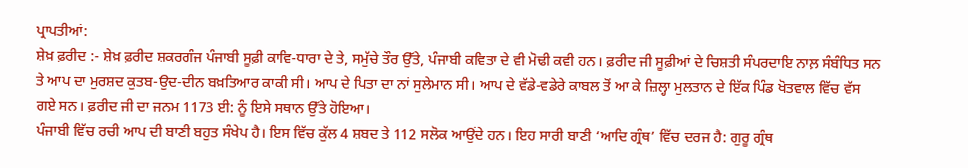ਪ੍ਰਾਪਤੀਆਂ:
ਸ਼ੇਖ਼ ਫ਼ਰੀਦ :- ਸ਼ੇਖ਼ ਫ਼ਰੀਦ ਸ਼ਕਰਗੰਜ ਪੰਜਾਬੀ ਸੂਫ਼ੀ ਕਾਵਿ-ਧਾਰਾ ਦੇ ਤੇ, ਸਮੁੱਚੇ ਤੌਰ ਉੱਤੇ, ਪੰਜਾਬੀ ਕਵਿਤਾ ਦੇ ਵੀ ਮੋਢੀ ਕਵੀ ਹਨ। ਫ਼ਰੀਦ ਜੀ ਸੂਫ਼ੀਆਂ ਦੇ ਚਿਸ਼ਤੀ ਸੰਪਰਦਾਇ ਨਾਲ਼ ਸੰਬੰਧਿਤ ਸਨ ਤੇ ਆਪ ਦਾ ਮੁਰਸ਼ਦ ਕੁਤਬ-ਉਦ-ਦੀਨ ਬਖ਼ਤਿਆਰ ਕਾਕੀ ਸੀ। ਆਪ ਦੇ ਪਿਤਾ ਦਾ ਨਾਂ ਸੁਲੇਮਾਨ ਸੀ। ਆਪ ਦੇ ਵੱਡੇ-ਵਡੇਰੇ ਕਾਬਲ ਤੋਂ ਆ ਕੇ ਜ਼ਿਲ੍ਹਾ ਮੁਲਤਾਨ ਦੇ ਇੱਕ ਪਿੰਡ ਖੋਤਵਾਲ ਵਿੱਚ ਵੱਸ ਗਏ ਸਨ। ਫ਼ਰੀਦ ਜੀ ਦਾ ਜਨਮ 1173 ਈ: ਨੂੰ ਇਸੇ ਸਥਾਨ ਉੱਤੇ ਹੋਇਆ।
ਪੰਜਾਬੀ ਵਿੱਚ ਰਚੀ ਆਪ ਦੀ ਬਾਣੀ ਬਹੁਤ ਸੰਖੇਪ ਹੈ। ਇਸ ਵਿੱਚ ਕੁੱਲ 4 ਸ਼ਬਦ ਤੇ 112 ਸਲੋਕ ਆਉਂਦੇ ਹਨ। ਇਹ ਸਾਰੀ ਬਾਣੀ ‘ਆਦਿ ਗ੍ਰੰਥ’ ਵਿੱਚ ਦਰਜ ਹੈ: ਗੁਰੂ ਗ੍ਰੰਥ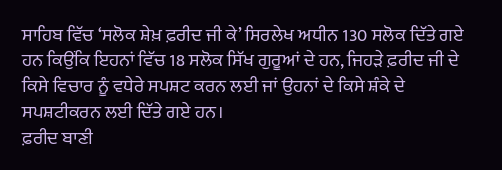ਸਾਹਿਬ ਵਿੱਚ ‘ਸਲੋਕ ਸ਼ੇਖ਼ ਫ਼ਰੀਦ ਜੀ ਕੇ’ ਸਿਰਲੇਖ ਅਧੀਨ 130 ਸਲੋਕ ਦਿੱਤੇ ਗਏ ਹਨ ਕਿਉਂਕਿ ਇਹਨਾਂ ਵਿੱਚ 18 ਸਲੋਕ ਸਿੱਖ ਗੁਰੂਆਂ ਦੇ ਹਨ, ਜਿਹੜੇ ਫ਼ਰੀਦ ਜੀ ਦੇ ਕਿਸੇ ਵਿਚਾਰ ਨੂੰ ਵਧੇਰੇ ਸਪਸ਼ਟ ਕਰਨ ਲਈ ਜਾਂ ਉਹਨਾਂ ਦੇ ਕਿਸੇ ਸ਼ੰਕੇ ਦੇ ਸਪਸ਼ਟੀਕਰਨ ਲਈ ਦਿੱਤੇ ਗਏ ਹਨ।
ਫ਼ਰੀਦ ਬਾਣੀ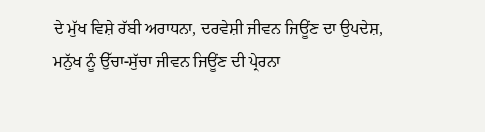ਦੇ ਮੁੱਖ ਵਿਸ਼ੇ ਰੱਬੀ ਅਰਾਧਨਾ, ਦਰਵੇਸ਼ੀ ਜੀਵਨ ਜਿਊਂਣ ਦਾ ਉਪਦੇਸ਼, ਮਨੁੱਖ ਨੂੰ ਉੱਚਾ-ਸੁੱਚਾ ਜੀਵਨ ਜਿਊਂਣ ਦੀ ਪ੍ਰੇਰਨਾ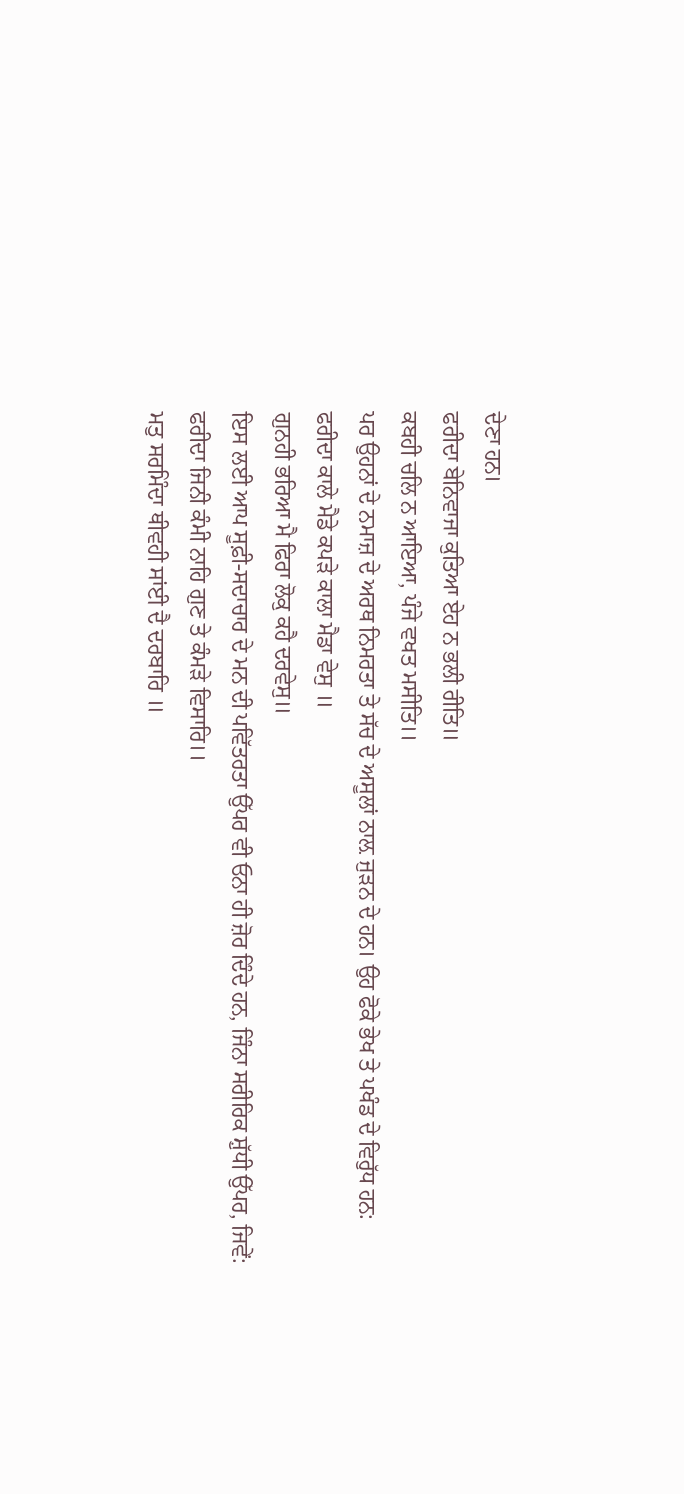ਦੇਣਾ ਹਨ।
ਫਰੀਦਾ ਬੇਨਿਵਾਜਾ ਕੁਤਿਆ ਏਹ ਨ ਭਲੀ ਰੀਤਿ॥
ਕਬਹੀ ਚਲਿ ਨ ਆਇਆ, ਪੰਜੇ ਵਖਤ ਮਸੀਤਿ।।
ਪਰ ਉਹਨਾਂ ਦੇ ਨਮਾਜ਼ ਦੇ ਅਰਥ ਨਿਮਰਤਾ ਤੇ ਸੱਚ ਦੇ ਅਸੂਲਾਂ ਨਾਲ਼ ਜੁੜਨ ਦੇ ਹਨ। ਉਹ ਫੋਕੇ ਭੇਖ ਤੇ ਪਖੰਡ ਦੇ ਵਿਰੁੱਧ ਹਨ:
ਫਰੀਦਾ ਕਾਲੇ ਮੈਡੇ ਕਪੜੇ ਕਾਲਾ ਮੈਡਾ ਵੇਸੁ ॥
ਗੁਨਹੀ ਭਰਿਆ ਮੈ ਫਿਰਾ ਲੋਕੁ ਕਹੈ ਦਰਵੇਸੁ॥
ਇਸ ਲਈ ਆਪ ਸੂਫ਼ੀ-ਸਦਾਚਾਰ ਦੇ ਮਨ ਦੀ ਪਵਿੱਤਰਤਾ ਉੱਪਰ ਵੀ ਓਨਾ ਹੀ ਜ਼ੋਰ ਦਿੰਦੇ ਹਨ, ਜਿੰਨਾ ਸਰੀਰਿਕ ਸ਼ੁੱਧੀ ਉੱਪਰ, ਜਿਵੇਂ:
ਫਰੀਦਾ ਜਿਨੀ ਕੰਮੀ ਨਾਹਿ ਗੁਣ ਤੇ ਕੰਮੜੇ ਵਿਸਾਰਿ।।
ਮਤੁ ਸਰਮਿੰਦਾ ਥੀਵਹੀ ਸਾਂਈ ਦੈ ਦਰਬਾਰਿ ॥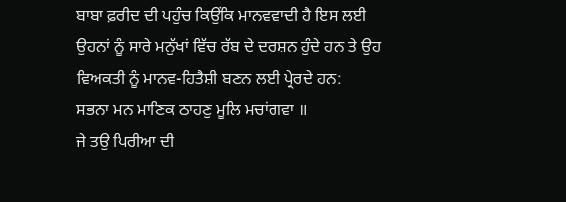ਬਾਬਾ ਫ਼ਰੀਦ ਦੀ ਪਹੁੰਚ ਕਿਉਂਕਿ ਮਾਨਵਵਾਦੀ ਹੈ ਇਸ ਲਈ ਉਹਨਾਂ ਨੂੰ ਸਾਰੇ ਮਨੁੱਖਾਂ ਵਿੱਚ ਰੱਬ ਦੇ ਦਰਸ਼ਨ ਹੁੰਦੇ ਹਨ ਤੇ ਉਹ ਵਿਅਕਤੀ ਨੂੰ ਮਾਨਵ-ਹਿਤੈਸ਼ੀ ਬਣਨ ਲਈ ਪ੍ਰੇਰਦੇ ਹਨ:
ਸਭਨਾ ਮਨ ਮਾਣਿਕ ਠਾਹਣੁ ਮੂਲਿ ਮਚਾਂਗਵਾ ॥
ਜੇ ਤਉ ਪਿਰੀਆ ਦੀ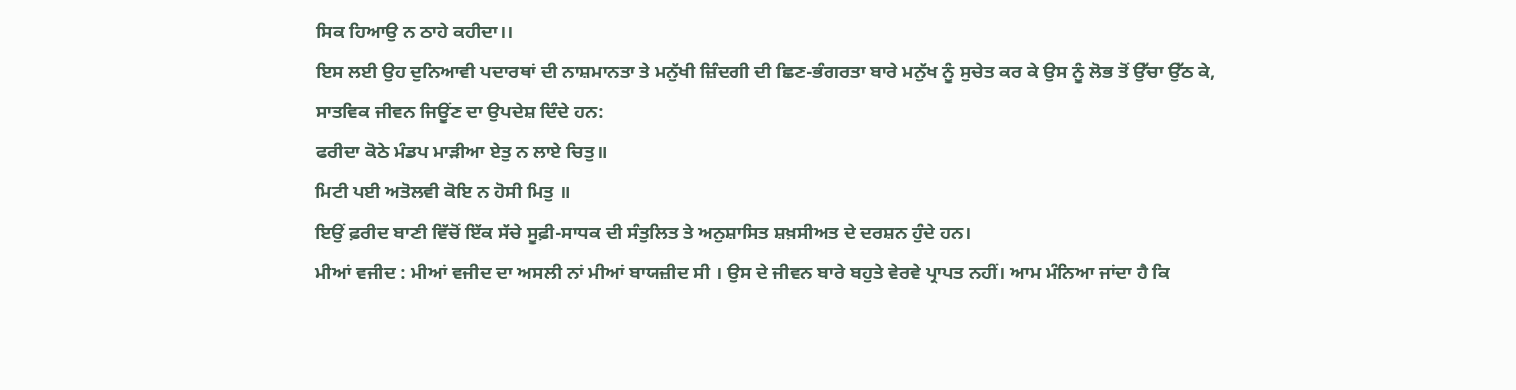ਸਿਕ ਹਿਆਉ ਨ ਠਾਹੇ ਕਹੀਦਾ।।
ਇਸ ਲਈ ਉਹ ਦੁਨਿਆਵੀ ਪਦਾਰਥਾਂ ਦੀ ਨਾਸ਼ਮਾਨਤਾ ਤੇ ਮਨੁੱਖੀ ਜ਼ਿੰਦਗੀ ਦੀ ਛਿਣ-ਭੰਗਰਤਾ ਬਾਰੇ ਮਨੁੱਖ ਨੂੰ ਸੁਚੇਤ ਕਰ ਕੇ ਉਸ ਨੂੰ ਲੋਭ ਤੋਂ ਉੱਚਾ ਉੱਠ ਕੇ, ਸਾਤਵਿਕ ਜੀਵਨ ਜਿਊਂਣ ਦਾ ਉਪਦੇਸ਼ ਦਿੰਦੇ ਹਨ:
ਫਰੀਦਾ ਕੋਠੇ ਮੰਡਪ ਮਾੜੀਆ ਏਤੁ ਨ ਲਾਏ ਚਿਤੁ॥
ਮਿਟੀ ਪਈ ਅਤੋਲਵੀ ਕੋਇ ਨ ਹੋਸੀ ਮਿਤੁ ॥
ਇਉਂ ਫ਼ਰੀਦ ਬਾਣੀ ਵਿੱਚੋਂ ਇੱਕ ਸੱਚੇ ਸੂਫ਼ੀ-ਸਾਧਕ ਦੀ ਸੰਤੁਲਿਤ ਤੇ ਅਨੁਸ਼ਾਸਿਤ ਸ਼ਖ਼ਸੀਅਤ ਦੇ ਦਰਸ਼ਨ ਹੁੰਦੇ ਹਨ।
ਮੀਆਂ ਵਜੀਦ : ਮੀਆਂ ਵਜੀਦ ਦਾ ਅਸਲੀ ਨਾਂ ਮੀਆਂ ਬਾਯਜ਼ੀਦ ਸੀ । ਉਸ ਦੇ ਜੀਵਨ ਬਾਰੇ ਬਹੁਤੇ ਵੇਰਵੇ ਪ੍ਰਾਪਤ ਨਹੀਂ। ਆਮ ਮੰਨਿਆ ਜਾਂਦਾ ਹੈ ਕਿ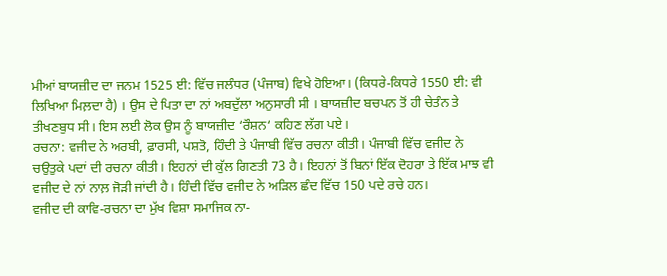ਮੀਆਂ ਬਾਯਜ਼ੀਦ ਦਾ ਜਨਮ 1525 ਈ: ਵਿੱਚ ਜਲੰਧਰ (ਪੰਜਾਬ) ਵਿਖੇ ਹੋਇਆ। (ਕਿਧਰੇ-ਕਿਧਰੇ 1550 ਈ: ਵੀ ਲਿਖਿਆ ਮਿਲ਼ਦਾ ਹੈ) । ਉਸ ਦੇ ਪਿਤਾ ਦਾ ਨਾਂ ਅਬਦੁੱਲਾ ਅਨੁਸਾਰੀ ਸੀ । ਬਾਯਜ਼ੀਦ ਬਚਪਨ ਤੋਂ ਹੀ ਚੇਤੰਨ ਤੇ ਤੀਖਣਬੁਧ ਸੀ। ਇਸ ਲਈ ਲੋਕ ਉਸ ਨੂੰ ਬਾਯਜ਼ੀਦ ‘ਰੌਸ਼ਨ‘ ਕਹਿਣ ਲੱਗ ਪਏ।
ਰਚਨਾ: ਵਜੀਦ ਨੇ ਅਰਬੀ, ਫ਼ਾਰਸੀ, ਪਸ਼ਤੋ, ਹਿੰਦੀ ਤੇ ਪੰਜਾਬੀ ਵਿੱਚ ਰਚਨਾ ਕੀਤੀ। ਪੰਜਾਬੀ ਵਿੱਚ ਵਜੀਦ ਨੇ ਚਉਤੁਕੇ ਪਦਾਂ ਦੀ ਰਚਨਾ ਕੀਤੀ। ਇਹਨਾਂ ਦੀ ਕੁੱਲ ਗਿਣਤੀ 73 ਹੈ। ਇਹਨਾਂ ਤੋਂ ਬਿਨਾਂ ਇੱਕ ਦੋਹਰਾ ਤੇ ਇੱਕ ਮਾਝ ਵੀ ਵਜੀਦ ਦੇ ਨਾਂ ਨਾਲ਼ ਜੋੜੀ ਜਾਂਦੀ ਹੈ। ਹਿੰਦੀ ਵਿੱਚ ਵਜੀਦ ਨੇ ਅੜਿਲ ਛੰਦ ਵਿੱਚ 150 ਪਦੇ ਰਚੇ ਹਨ।
ਵਜੀਦ ਦੀ ਕਾਵਿ-ਰਚਨਾ ਦਾ ਮੁੱਖ ਵਿਸ਼ਾ ਸਮਾਜਿਕ ਨਾ-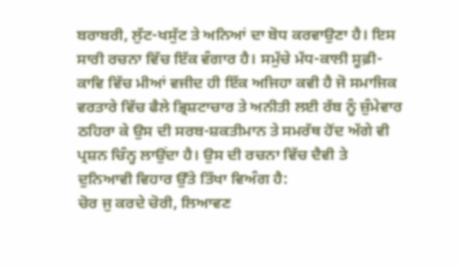ਬਰਾਬਰੀ, ਲੁੱਟ-ਖਸੁੱਟ ਤੇ ਅਨਿਆਂ ਦਾ ਬੋਧ ਕਰਵਾਉਣਾ ਹੈ। ਇਸ ਸਾਰੀ ਰਚਨਾ ਵਿੱਚ ਇੱਕ ਵੰਗਾਰ ਹੈ। ਸਮੁੱਚੇ ਮੱਧ-ਕਾਲੀ ਸੂਫ਼ੀ-ਕਾਵਿ ਵਿੱਚ ਮੀਆਂ ਵਜੀਦ ਹੀ ਇੱਕ ਅਜਿਹਾ ਕਵੀ ਹੈ ਜੋ ਸਮਾਜਿਕ ਵਰਤਾਰੇ ਵਿੱਚ ਫੈਲੇ ਭ੍ਰਿਸ਼ਟਾਚਾਰ ਤੇ ਅਨੀਤੀ ਲਈ ਰੱਬ ਨੂੰ ਜ਼ੁੰਮੇਵਾਰ ਠਹਿਰਾ ਕੇ ਉਸ ਦੀ ਸਰਬ-ਸ਼ਕਤੀਮਾਨ ਤੇ ਸਮਰੱਥ ਹੋਂਦ ਅੱਗੇ ਵੀ ਪ੍ਰਸ਼ਨ ਚਿੰਨ੍ਹ ਲਾਉਂਦਾ ਹੈ। ਉਸ ਦੀ ਰਚਨਾ ਵਿੱਚ ਦੈਵੀ ਤੇ ਦੁਨਿਆਵੀ ਵਿਹਾਰ ਉੱਤੇ ਤਿੱਖਾ ਵਿਅੰਗ ਹੈ:
ਚੋਰ ਜੁ ਕਰਦੇ ਚੋਰੀ, ਲਿਆਵਣ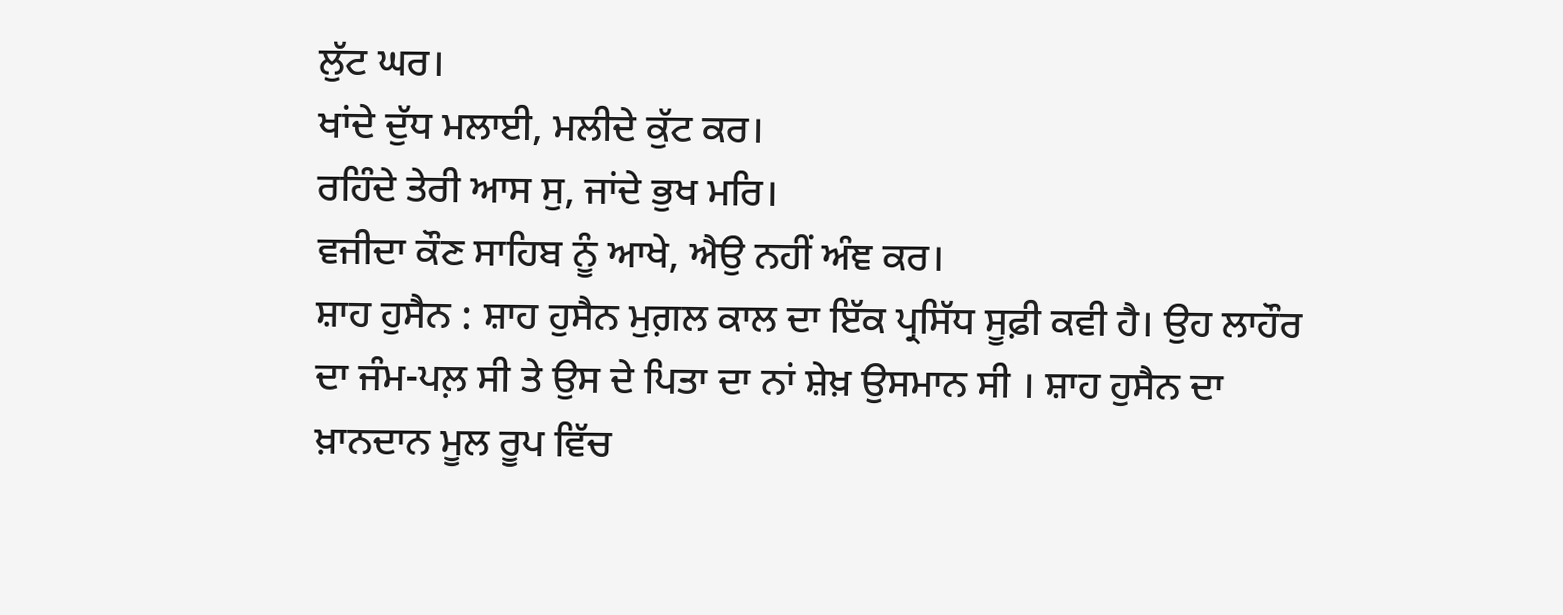ਲੁੱਟ ਘਰ।
ਖਾਂਦੇ ਦੁੱਧ ਮਲਾਈ, ਮਲੀਦੇ ਕੁੱਟ ਕਰ।
ਰਹਿੰਦੇ ਤੇਰੀ ਆਸ ਸੁ, ਜਾਂਦੇ ਭੁਖ ਮਰਿ।
ਵਜੀਦਾ ਕੌਣ ਸਾਹਿਬ ਨੂੰ ਆਖੇ, ਐਉ ਨਹੀਂ ਅੰਞ ਕਰ।
ਸ਼ਾਹ ਹੁਸੈਨ : ਸ਼ਾਹ ਹੁਸੈਨ ਮੁਗ਼ਲ ਕਾਲ ਦਾ ਇੱਕ ਪ੍ਰਸਿੱਧ ਸੂਫ਼ੀ ਕਵੀ ਹੈ। ਉਹ ਲਾਹੌਰ ਦਾ ਜੰਮ-ਪਲ਼ ਸੀ ਤੇ ਉਸ ਦੇ ਪਿਤਾ ਦਾ ਨਾਂ ਸ਼ੇਖ਼ ਉਸਮਾਨ ਸੀ । ਸ਼ਾਹ ਹੁਸੈਨ ਦਾ ਖ਼ਾਨਦਾਨ ਮੂਲ ਰੂਪ ਵਿੱਚ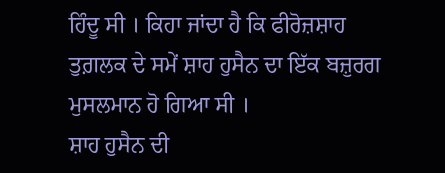ਹਿੰਦੂ ਸੀ । ਕਿਹਾ ਜਾਂਦਾ ਹੈ ਕਿ ਫੀਰੋਜ਼ਸ਼ਾਹ ਤੁਗ਼ਲਕ ਦੇ ਸਮੇਂ ਸ਼ਾਹ ਹੁਸੈਨ ਦਾ ਇੱਕ ਬਜ਼ੁਰਗ ਮੁਸਲਮਾਨ ਹੋ ਗਿਆ ਸੀ ।
ਸ਼ਾਹ ਹੁਸੈਨ ਦੀ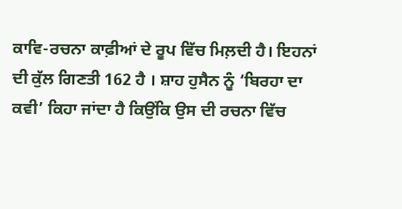ਕਾਵਿ-ਰਚਨਾ ਕਾਫ਼ੀਆਂ ਦੇ ਰੂਪ ਵਿੱਚ ਮਿਲ਼ਦੀ ਹੈ। ਇਹਨਾਂ ਦੀ ਕੁੱਲ ਗਿਣਤੀ 162 ਹੈ । ਸ਼ਾਹ ਹੁਸੈਨ ਨੂੰ ‘ਬਿਰਹਾ ਦਾ ਕਵੀ’ ਕਿਹਾ ਜਾਂਦਾ ਹੈ ਕਿਉਂਕਿ ਉਸ ਦੀ ਰਚਨਾ ਵਿੱਚ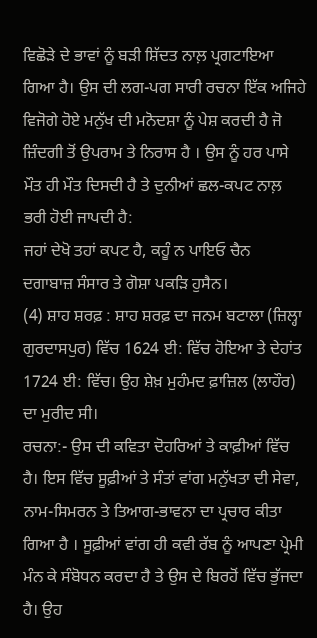ਵਿਛੋੜੇ ਦੇ ਭਾਵਾਂ ਨੂੰ ਬੜੀ ਸ਼ਿੱਦਤ ਨਾਲ਼ ਪ੍ਰਗਟਾਇਆ ਗਿਆ ਹੈ। ਉਸ ਦੀ ਲਗ-ਪਗ ਸਾਰੀ ਰਚਨਾ ਇੱਕ ਅਜਿਹੇ ਵਿਜੋਗੇ ਹੋਏ ਮਨੁੱਖ ਦੀ ਮਨੋਦਸ਼ਾ ਨੂੰ ਪੇਸ਼ ਕਰਦੀ ਹੈ ਜੋ ਜ਼ਿੰਦਗੀ ਤੋਂ ਉਪਰਾਮ ਤੇ ਨਿਰਾਸ ਹੈ । ਉਸ ਨੂੰ ਹਰ ਪਾਸੇ ਮੌਤ ਹੀ ਮੌਤ ਦਿਸਦੀ ਹੈ ਤੇ ਦੁਨੀਆਂ ਛਲ-ਕਪਟ ਨਾਲ਼ ਭਰੀ ਹੋਈ ਜਾਪਦੀ ਹੈ:
ਜਹਾਂ ਦੇਖੋ ਤਹਾਂ ਕਪਟ ਹੈ, ਕਹੂੰ ਨ ਪਾਇਓ ਚੈਨ
ਦਗਾਬਾਜ਼ ਸੰਸਾਰ ਤੇ ਗੋਸ਼ਾ ਪਕੜਿ ਹੁਸੈਨ।
(4) ਸ਼ਾਹ ਸ਼ਰਫ਼ : ਸ਼ਾਹ ਸ਼ਰਫ਼ ਦਾ ਜਨਮ ਬਟਾਲਾ (ਜ਼ਿਲ੍ਹਾ ਗੁਰਦਾਸਪੁਰ) ਵਿੱਚ 1624 ਈ: ਵਿੱਚ ਹੋਇਆ ਤੇ ਦੇਹਾਂਤ 1724 ਈ: ਵਿੱਚ। ਉਹ ਸ਼ੇਖ਼ ਮੁਹੰਮਦ ਫ਼ਾਜ਼ਿਲ (ਲਾਹੌਰ) ਦਾ ਮੁਰੀਦ ਸੀ।
ਰਚਨਾ:- ਉਸ ਦੀ ਕਵਿਤਾ ਦੋਹਰਿਆਂ ਤੇ ਕਾਫ਼ੀਆਂ ਵਿੱਚ ਹੈ। ਇਸ ਵਿੱਚ ਸੂਫ਼ੀਆਂ ਤੇ ਸੰਤਾਂ ਵਾਂਗ ਮਨੁੱਖਤਾ ਦੀ ਸੇਵਾ, ਨਾਮ-ਸਿਮਰਨ ਤੇ ਤਿਆਗ-ਭਾਵਨਾ ਦਾ ਪ੍ਰਚਾਰ ਕੀਤਾ ਗਿਆ ਹੈ । ਸੂਫ਼ੀਆਂ ਵਾਂਗ ਹੀ ਕਵੀ ਰੱਬ ਨੂੰ ਆਪਣਾ ਪ੍ਰੇਮੀ ਮੰਨ ਕੇ ਸੰਬੋਧਨ ਕਰਦਾ ਹੈ ਤੇ ਉਸ ਦੇ ਬਿਰਹੋਂ ਵਿੱਚ ਭੁੱਜਦਾ ਹੈ। ਉਹ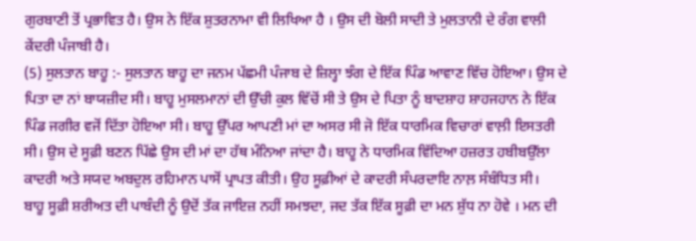ਗੁਰਬਾਣੀ ਤੋਂ ਪ੍ਰਭਾਵਿਤ ਹੈ। ਉਸ ਨੇ ਇੱਕ ਸ਼ੁਤਰਨਾਮਾ ਵੀ ਲਿਖਿਆ ਹੈ । ਉਸ ਦੀ ਬੋਲੀ ਸਾਦੀ ਤੇ ਮੁਲਤਾਨੀ ਦੇ ਰੰਗ ਵਾਲੀ ਕੇਂਦਰੀ ਪੰਜਾਬੀ ਹੈ।
(5) ਸੁਲਤਾਨ ਬਾਹੂ :- ਸੁਲਤਾਨ ਬਾਹੂ ਦਾ ਜਨਮ ਪੱਛਮੀ ਪੰਜਾਬ ਦੇ ਜ਼ਿਲ੍ਹਾ ਝੰਗ ਦੇ ਇੱਕ ਪਿੰਡ ਆਵਾਣ ਵਿੱਚ ਹੋਇਆ। ਉਸ ਦੇ ਪਿਤਾ ਦਾ ਨਾਂ ਬਾਯਜ਼ੀਦ ਸੀ। ਬਾਹੂ ਮੁਸਲਮਾਨਾਂ ਦੀ ਉੱਚੀ ਕੁਲ ਵਿੱਚੋਂ ਸੀ ਤੇ ਉਸ ਦੇ ਪਿਤਾ ਨੂੰ ਬਾਦਸ਼ਾਹ ਸ਼ਾਹਜਹਾਨ ਨੇ ਇੱਕ ਪਿੰਡ ਜਗੀਰ ਵਜੋਂ ਦਿੱਤਾ ਹੋਇਆ ਸੀ। ਬਾਹੂ ਉੱਪਰ ਆਪਣੀ ਮਾਂ ਦਾ ਅਸਰ ਸੀ ਜੋ ਇੱਕ ਧਾਰਮਿਕ ਵਿਚਾਰਾਂ ਵਾਲ਼ੀ ਇਸਤਰੀ ਸੀ। ਉਸ ਦੇ ਸੂਫ਼ੀ ਬਣਨ ਪਿੱਛੇ ਉਸ ਦੀ ਮਾਂ ਦਾ ਹੱਥ ਮੰਨਿਆ ਜਾਂਦਾ ਹੈ। ਬਾਹੂ ਨੇ ਧਾਰਮਿਕ ਵਿੱਦਿਆ ਹਜ਼ਰਤ ਹਬੀਬਉੱਲਾ ਕਾਦਰੀ ਅਤੇ ਸਯਦ ਅਬਦੁਲ ਰਹਿਮਾਨ ਪਾਸੋਂ ਪ੍ਰਾਪਤ ਕੀਤੀ। ਉਹ ਸੂਫ਼ੀਆਂ ਦੇ ਕਾਦਰੀ ਸੰਪਰਦਾਇ ਨਾਲ਼ ਸੰਬੰਧਿਤ ਸੀ।
ਬਾਹੂ ਸੂਫ਼ੀ ਸ਼ਰੀਅਤ ਦੀ ਪਾਬੰਦੀ ਨੂੰ ਉਦੋਂ ਤੱਕ ਜਾਇਜ਼ ਨਹੀਂ ਸਮਝਦਾ, ਜਦ ਤੱਕ ਇੱਕ ਸੂਫ਼ੀ ਦਾ ਮਨ ਸ਼ੁੱਧ ਨਾ ਹੋਵੇ । ਮਨ ਦੀ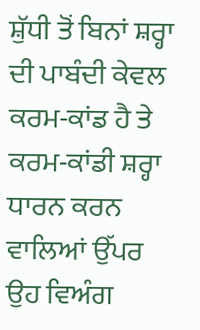ਸ਼ੁੱਧੀ ਤੋਂ ਬਿਨਾਂ ਸ਼ਰ੍ਹਾ ਦੀ ਪਾਬੰਦੀ ਕੇਵਲ ਕਰਮ-ਕਾਂਡ ਹੈ ਤੇ ਕਰਮ-ਕਾਂਡੀ ਸ਼ਰ੍ਹਾ ਧਾਰਨ ਕਰਨ ਵਾਲਿਆਂ ਉੱਪਰ ਉਹ ਵਿਅੰਗ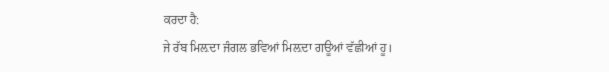ਕਰਦਾ ਹੈ:
ਜੇ ਰੱਬ ਮਿਲ਼ਦਾ ਜੰਗਲ ਭਵਿਆਂ ਮਿਲ਼ਦਾ ਗਊਆਂ ਵੱਛੀਆਂ ਹੂ।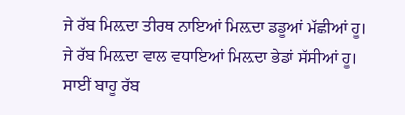ਜੇ ਰੱਬ ਮਿਲ਼ਦਾ ਤੀਰਥ ਨਾਇਆਂ ਮਿਲ਼ਦਾ ਡਡੂਆਂ ਮੱਛੀਆਂ ਹੂ।
ਜੇ ਰੱਬ ਮਿਲ਼ਦਾ ਵਾਲ ਵਧਾਇਆਂ ਮਿਲ਼ਦਾ ਭੇਡਾਂ ਸੱਸੀਆਂ ਹੂ।
ਸਾਈਂ ਬਾਹੂ ਰੱਬ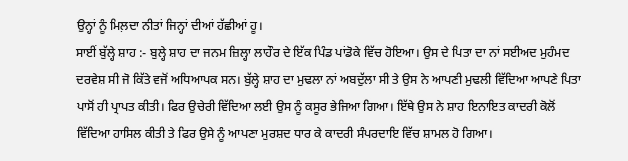ਉਨ੍ਹਾਂ ਨੂੰ ਮਿਲ਼ਦਾ ਨੀਤਾਂ ਜਿਨ੍ਹਾਂ ਦੀਆਂ ਹੱਛੀਆਂ ਹੂ।
ਸਾਈਂ ਬੁੱਲ੍ਹੇ ਸ਼ਾਹ :- ਬੁਲ੍ਹੇ ਸ਼ਾਹ ਦਾ ਜਨਮ ਜ਼ਿਲ੍ਹਾ ਲਾਹੌਰ ਦੇ ਇੱਕ ਪਿੰਡ ਪਾਂਡੋਕੇ ਵਿੱਚ ਹੋਇਆ। ਉਸ ਦੇ ਪਿਤਾ ਦਾ ਨਾਂ ਸਈਅਦ ਮੁਹੰਮਦ ਦਰਵੇਸ਼ ਸੀ ਜੋ ਕਿੱਤੇ ਵਜੋਂ ਅਧਿਆਪਕ ਸਨ। ਬੁੱਲ੍ਹੇ ਸ਼ਾਹ ਦਾ ਮੁਢਲਾ ਨਾਂ ਅਬਦੁੱਲਾ ਸੀ ਤੇ ਉਸ ਨੇ ਆਪਣੀ ਮੁਢਲੀ ਵਿੱਦਿਆ ਆਪਣੇ ਪਿਤਾ ਪਾਸੋਂ ਹੀ ਪ੍ਰਾਪਤ ਕੀਤੀ। ਫਿਰ ਉਚੇਰੀ ਵਿੱਦਿਆ ਲਈ ਉਸ ਨੂੰ ਕਸੂਰ ਭੇਜਿਆ ਗਿਆ। ਇੱਥੇ ਉਸ ਨੇ ਸ਼ਾਹ ਇਨਾਇਤ ਕਾਦਰੀ ਕੋਲੋਂ ਵਿੱਦਿਆ ਹਾਸਿਲ ਕੀਤੀ ਤੇ ਫਿਰ ਉਸੇ ਨੂੰ ਆਪਣਾ ਮੁਰਸ਼ਦ ਧਾਰ ਕੇ ਕਾਦਰੀ ਸੰਪਰਦਾਇ ਵਿੱਚ ਸ਼ਾਮਲ ਹੋ ਗਿਆ।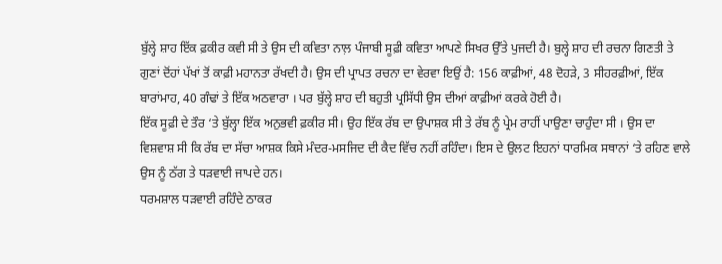ਬੁੱਲ੍ਹੇ ਸ਼ਾਹ ਇੱਕ ਫ਼ਕੀਰ ਕਵੀ ਸੀ ਤੇ ਉਸ ਦੀ ਕਵਿਤਾ ਨਾਲ਼ ਪੰਜਾਬੀ ਸੂਫ਼ੀ ਕਵਿਤਾ ਆਪਣੇ ਸਿਖਰ ਉੱਤੇ ਪੁਜਦੀ ਹੈ। ਬੁਲ੍ਹੇ ਸ਼ਾਹ ਦੀ ਰਚਨਾ ਗਿਣਤੀ ਤੇ ਗੁਣਾਂ ਦੋਂਹਾਂ ਪੱਖਾਂ ਤੋਂ ਕਾਫ਼ੀ ਮਹਾਨਤਾ ਰੱਖਦੀ ਹੈ। ਉਸ ਦੀ ਪ੍ਰਾਪਤ ਰਚਨਾ ਦਾ ਵੇਰਵਾ ਇਉਂ ਹੈ: 156 ਕਾਫ਼ੀਆਂ, 48 ਦੋਹੜੇ, 3 ਸੀਹਰਫ਼ੀਆਂ, ਇੱਕ ਬਾਰਾਂਮਾਹ, 40 ਗੰਢਾਂ ਤੇ ਇੱਕ ਅਠਵਾਰਾ । ਪਰ ਬੁੱਲ੍ਹੇ ਸ਼ਾਹ ਦੀ ਬਹੁਤੀ ਪ੍ਰਸਿੱਧੀ ਉਸ ਦੀਆਂ ਕਾਫ਼ੀਆਂ ਕਰਕੇ ਹੋਈ ਹੈ।
ਇੱਕ ਸੂਫ਼ੀ ਦੇ ਤੌਰ ‘ਤੇ ਬੁੱਲ੍ਹਾ ਇੱਕ ਅਨੁਭਵੀ ਫ਼ਕੀਰ ਸੀ। ਉਹ ਇੱਕ ਰੱਬ ਦਾ ਉਪਾਸ਼ਕ ਸੀ ਤੇ ਰੱਬ ਨੂੰ ਪ੍ਰੇਮ ਰਾਹੀਂ ਪਾਉਣਾ ਚਾਹੁੰਦਾ ਸੀ । ਉਸ ਦਾ ਵਿਸ਼ਵਾਸ਼ ਸੀ ਕਿ ਰੱਬ ਦਾ ਸੱਚਾ ਆਸ਼ਕ ਕਿਸੇ ਮੰਦਰ-ਮਸਜਿਦ ਦੀ ਕੈਦ ਵਿੱਚ ਨਹੀਂ ਰਹਿੰਦਾ। ਇਸ ਦੇ ਉਲਟ ਇਹਨਾਂ ਧਾਰਮਿਕ ਸਥਾਨਾਂ ‘ਤੇ ਰਹਿਣ ਵਾਲੇ ਉਸ ਨੂੰ ਠੱਗ ਤੇ ਧੜਵਾਈ ਜਾਪਦੇ ਹਨ।
ਧਰਮਸ਼ਾਲ ਧੜਵਾਈ ਰਹਿੰਦੇ ਠਾਕਰ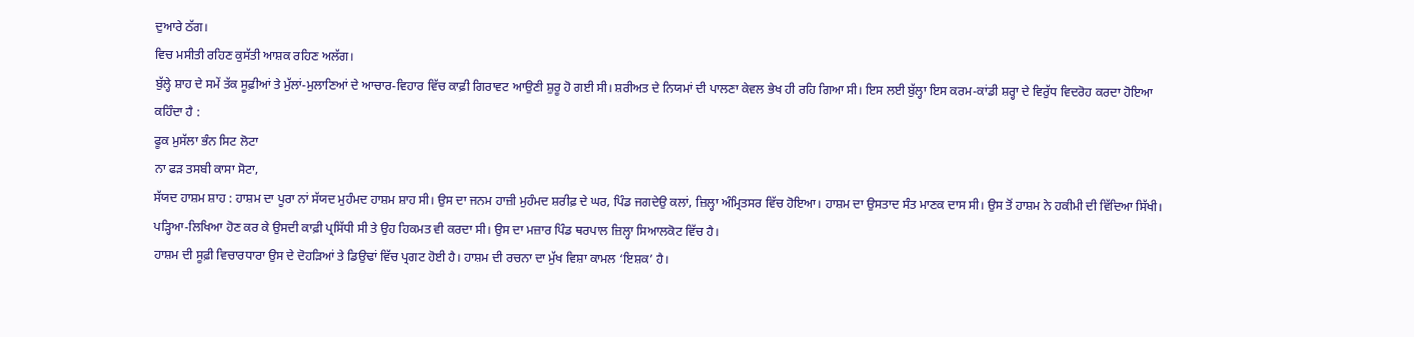ਦੁਆਰੇ ਠੱਗ।
ਵਿਚ ਮਸੀਤੀ ਰਹਿਣ ਕੁਸੱਤੀ ਆਸ਼ਕ ਰਹਿਣ ਅਲੱਗ।
ਬੁੱਲ੍ਹੇ ਸ਼ਾਹ ਦੇ ਸਮੇਂ ਤੱਕ ਸੂਫ਼ੀਆਂ ਤੇ ਮੁੱਲਾਂ-ਮੁਲਾਣਿਆਂ ਦੇ ਆਚਾਰ-ਵਿਹਾਰ ਵਿੱਚ ਕਾਫ਼ੀ ਗਿਰਾਵਟ ਆਉਣੀ ਸ਼ੁਰੂ ਹੋ ਗਈ ਸੀ। ਸ਼ਰੀਅਤ ਦੇ ਨਿਯਮਾਂ ਦੀ ਪਾਲਣਾ ਕੇਵਲ ਭੇਖ ਹੀ ਰਹਿ ਗਿਆ ਸੀ। ਇਸ ਲਈ ਬੁੱਲ੍ਹਾ ਇਸ ਕਰਮ-ਕਾਂਡੀ ਸ਼ਰ੍ਹਾ ਦੇ ਵਿਰੁੱਧ ਵਿਦਰੋਹ ਕਰਦਾ ਹੋਇਆ ਕਹਿੰਦਾ ਹੈ :
ਫੂਕ ਮੁਸੱਲਾ ਭੰਨ ਸਿਟ ਲੋਟਾ
ਨਾ ਫੜ ਤਸਬੀ ਕਾਸਾ ਸੋਟਾ,
ਸੱਯਦ ਹਾਸ਼ਮ ਸ਼ਾਹ : ਹਾਸ਼ਮ ਦਾ ਪੂਰਾ ਨਾਂ ਸੱਯਦ ਮੁਹੰਮਦ ਹਾਸ਼ਮ ਸ਼ਾਹ ਸੀ। ਉਸ ਦਾ ਜਨਮ ਹਾਜ਼ੀ ਮੁਹੰਮਦ ਸ਼ਰੀਫ਼ ਦੇ ਘਰ, ਪਿੰਡ ਜਗਦੇਉ ਕਲਾਂ, ਜ਼ਿਲ੍ਹਾ ਅੰਮ੍ਰਿਤਸਰ ਵਿੱਚ ਹੋਇਆ। ਹਾਸ਼ਮ ਦਾ ਉਸਤਾਦ ਸੰਤ ਮਾਣਕ ਦਾਸ ਸੀ। ਉਸ ਤੋਂ ਹਾਸ਼ਮ ਨੇ ਹਕੀਮੀ ਦੀ ਵਿੱਦਿਆ ਸਿੱਖੀ। ਪੜ੍ਹਿਆ-ਲਿਖਿਆ ਹੋਣ ਕਰ ਕੇ ਉਸਦੀ ਕਾਫ਼ੀ ਪ੍ਰਸਿੱਧੀ ਸੀ ਤੇ ਉਹ ਹਿਕਮਤ ਵੀ ਕਰਦਾ ਸੀ। ਉਸ ਦਾ ਮਜ਼ਾਰ ਪਿੰਡ ਥਰਪਾਲ ਜ਼ਿਲ੍ਹਾ ਸਿਆਲਕੋਟ ਵਿੱਚ ਹੈ।
ਹਾਸ਼ਮ ਦੀ ਸੂਫ਼ੀ ਵਿਚਾਰਧਾਰਾ ਉਸ ਦੇ ਦੋਹੜਿਆਂ ਤੇ ਡਿਉਢਾਂ ਵਿੱਚ ਪ੍ਰਗਟ ਹੋਈ ਹੈ। ਹਾਸ਼ਮ ਦੀ ਰਚਨਾ ਦਾ ਮੁੱਖ ਵਿਸ਼ਾ ਕਾਮਲ ‘ਇਸ਼ਕ’ ਹੈ।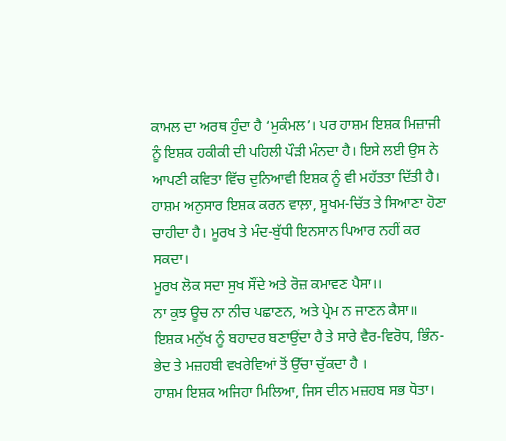ਕਾਮਲ ਦਾ ਅਰਥ ਹੁੰਦਾ ਹੈ ‘ਮੁਕੰਮਲ’। ਪਰ ਹਾਸ਼ਮ ਇਸ਼ਕ ਮਿਜ਼ਾਜੀ ਨੂੰ ਇਸ਼ਕ ਹਕੀਕੀ ਦੀ ਪਹਿਲੀ ਪੌੜੀ ਮੰਨਦਾ ਹੈ। ਇਸੇ ਲਈ ਉਸ ਨੇ ਆਪਣੀ ਕਵਿਤਾ ਵਿੱਚ ਦੁਨਿਆਵੀ ਇਸ਼ਕ ਨੂੰ ਵੀ ਮਹੱਤਤਾ ਦਿੱਤੀ ਹੈ। ਹਾਸ਼ਮ ਅਨੁਸਾਰ ਇਸ਼ਕ ਕਰਨ ਵਾਲ਼ਾ, ਸੂਖਮ-ਚਿੱਤ ਤੇ ਸਿਆਣਾ ਹੋਣਾ ਚਾਹੀਦਾ ਹੈ। ਮੂਰਖ ਤੇ ਮੰਦ-ਬੁੱਧੀ ਇਨਸਾਨ ਪਿਆਰ ਨਹੀਂ ਕਰ ਸਕਦਾ।
ਮੂਰਖ ਲੋਕ ਸਦਾ ਸੁਖ ਸੌਂਦੇ ਅਤੇ ਰੋਜ਼ ਕਮਾਵਣ ਪੈਸਾ।।
ਨਾ ਕੁਝ ਊਚ ਨਾ ਨੀਚ ਪਛਾਣਨ, ਅਤੇ ਪ੍ਰੇਮ ਨ ਜਾਣਨ ਕੈਸਾ॥
ਇਸ਼ਕ ਮਨੁੱਖ ਨੂੰ ਬਹਾਦਰ ਬਣਾਉਂਦਾ ਹੈ ਤੇ ਸਾਰੇ ਵੈਰ-ਵਿਰੋਧ, ਭਿੰਨ-ਭੇਦ ਤੇ ਮਜ਼ਹਬੀ ਵਖਰੇਵਿਆਂ ਤੋਂ ਉੱਚਾ ਚੁੱਕਦਾ ਹੈ ।
ਹਾਸ਼ਮ ਇਸ਼ਕ ਅਜਿਹਾ ਮਿਲਿਆ, ਜਿਸ ਦੀਨ ਮਜ਼ਹਬ ਸਭ ਧੋਤਾ।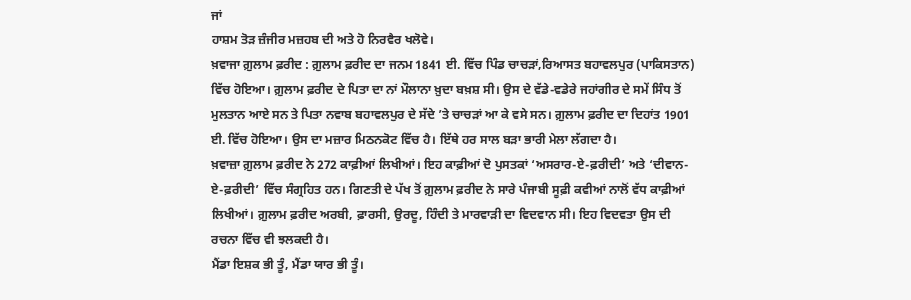ਜਾਂ
ਹਾਸ਼ਮ ਤੋੜ ਜ਼ੰਜੀਰ ਮਜ਼ਹਬ ਦੀ ਅਤੇ ਹੋ ਨਿਰਵੈਰ ਖਲੋਵੇ।
ਖ਼ਵਾਜਾ ਗ਼ੁਲਾਮ ਫ਼ਰੀਦ : ਗ਼ੁਲਾਮ ਫ਼ਰੀਦ ਦਾ ਜਨਮ 1841 ਈ. ਵਿੱਚ ਪਿੰਡ ਚਾਚੜਾਂ,ਰਿਆਸਤ ਬਹਾਵਲਪੁਰ (ਪਾਕਿਸਤਾਨ) ਵਿੱਚ ਹੋਇਆ। ਗ਼ੁਲਾਮ ਫ਼ਰੀਦ ਦੇ ਪਿਤਾ ਦਾ ਨਾਂ ਮੌਲਾਨਾ ਖ਼ੁਦਾ ਬਖ਼ਸ਼ ਸੀ। ਉਸ ਦੇ ਵੱਡੇ-ਵਡੇਰੇ ਜਹਾਂਗੀਰ ਦੇ ਸਮੇਂ ਸਿੰਧ ਤੋਂ ਮੁਲਤਾਨ ਆਏ ਸਨ ਤੇ ਪਿਤਾ ਨਵਾਬ ਬਹਾਵਲਪੁਰ ਦੇ ਸੱਦੇ ’ਤੇ ਚਾਚੜਾਂ ਆ ਕੇ ਵਸੇ ਸਨ। ਗ਼ੁਲਾਮ ਫ਼ਰੀਦ ਦਾ ਦਿਹਾਂਤ 1901 ਈ. ਵਿੱਚ ਹੋਇਆ। ਉਸ ਦਾ ਮਜ਼ਾਰ ਮਿਠਨਕੋਟ ਵਿੱਚ ਹੈ। ਇੱਥੇ ਹਰ ਸਾਲ ਬੜਾ ਭਾਰੀ ਮੇਲਾ ਲੱਗਦਾ ਹੈ।
ਖ਼ਵਾਜ਼ਾ ਗ਼ੁਲਾਮ ਫ਼ਰੀਦ ਨੇ 272 ਕਾਫ਼ੀਆਂ ਲਿਖੀਆਂ। ਇਹ ਕਾਫ਼ੀਆਂ ਦੋ ਪੁਸਤਕਾਂ ‘ਅਸਰਾਰ-ਏ-ਫ਼ਰੀਦੀ’ ਅਤੇ ‘ਦੀਵਾਨ-ਏ-ਫ਼ਰੀਦੀ’ ਵਿੱਚ ਸੰਗ੍ਰਹਿਤ ਹਨ। ਗਿਣਤੀ ਦੇ ਪੱਖ ਤੋਂ ਗ਼ੁਲਾਮ ਫ਼ਰੀਦ ਨੇ ਸਾਰੇ ਪੰਜਾਬੀ ਸੂਫ਼ੀ ਕਵੀਆਂ ਨਾਲੋਂ ਵੱਧ ਕਾਫ਼ੀਆਂ ਲਿਖੀਆਂ। ਗ਼ੁਲਾਮ ਫ਼ਰੀਦ ਅਰਬੀ, ਫ਼ਾਰਸੀ, ਉਰਦੂ, ਹਿੰਦੀ ਤੇ ਮਾਰਵਾੜੀ ਦਾ ਵਿਦਵਾਨ ਸੀ। ਇਹ ਵਿਦਵਤਾ ਉਸ ਦੀ ਰਚਨਾ ਵਿੱਚ ਵੀ ਝਲਕਦੀ ਹੈ।
ਮੈਂਡਾ ਇਸ਼ਕ ਭੀ ਤੂੰ, ਮੈਂਡਾ ਯਾਰ ਭੀ ਤੂੰ।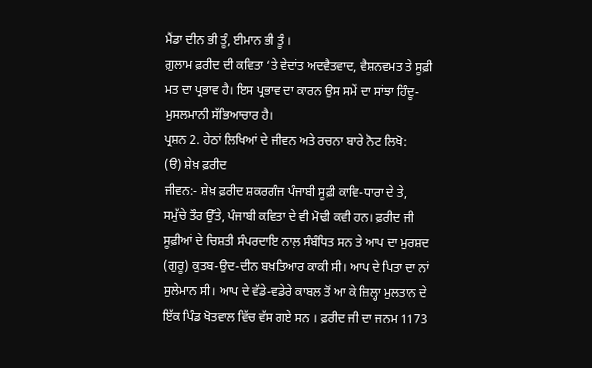ਮੈਂਡਾ ਦੀਨ ਭੀ ਤੂੰ, ਈਮਾਨ ਭੀ ਤੂੰ ।
ਗ਼ੁਲਾਮ ਫ਼ਰੀਦ ਦੀ ਕਵਿਤਾ ‘ਤੇ ਵੇਦਾਂਤ ਅਦਵੈਤਵਾਦ, ਵੈਸ਼ਨਵਮਤ ਤੇ ਸੂਫ਼ੀ ਮਤ ਦਾ ਪ੍ਰਭਾਵ ਹੈ। ਇਸ ਪ੍ਰਭਾਵ ਦਾ ਕਾਰਨ ਉਸ ਸਮੇਂ ਦਾ ਸਾਂਝਾ ਹਿੰਦੂ-ਮੁਸਲਮਾਨੀ ਸੱਭਿਆਚਾਰ ਹੈ।
ਪ੍ਰਸ਼ਨ 2. ਹੇਠਾਂ ਲਿਖਿਆਂ ਦੇ ਜੀਵਨ ਅਤੇ ਰਚਨਾ ਬਾਰੇ ਨੋਟ ਲਿਖੋ:
(ੳ) ਸ਼ੇਖ਼ ਫ਼ਰੀਦ
ਜੀਵਨ:- ਸ਼ੇਖ਼ ਫ਼ਰੀਦ ਸ਼ਕਰਗੰਜ ਪੰਜਾਬੀ ਸੂਫ਼ੀ ਕਾਵਿ-ਧਾਰਾ ਦੇ ਤੇ, ਸਮੁੱਚੇ ਤੌਰ ਉੱਤੇ, ਪੰਜਾਬੀ ਕਵਿਤਾ ਦੇ ਵੀ ਮੋਢੀ ਕਵੀ ਹਨ। ਫ਼ਰੀਦ ਜੀ ਸੂਫ਼ੀਆਂ ਦੇ ਚਿਸ਼ਤੀ ਸੰਪਰਦਾਇ ਨਾਲ਼ ਸੰਬੰਧਿਤ ਸਨ ਤੇ ਆਪ ਦਾ ਮੁਰਸ਼ਦ (ਗੁਰੂ) ਕੁਤਬ-ਉਦ-ਦੀਨ ਬਖ਼ਤਿਆਰ ਕਾਕੀ ਸੀ। ਆਪ ਦੇ ਪਿਤਾ ਦਾ ਨਾਂ ਸੁਲੇਮਾਨ ਸੀ। ਆਪ ਦੇ ਵੱਡੇ-ਵਡੇਰੇ ਕਾਬਲ ਤੋਂ ਆ ਕੇ ਜ਼ਿਲ੍ਹਾ ਮੁਲਤਾਨ ਦੇ ਇੱਕ ਪਿੰਡ ਖੋਤਵਾਲ ਵਿੱਚ ਵੱਸ ਗਏ ਸਨ । ਫ਼ਰੀਦ ਜੀ ਦਾ ਜਨਮ 1173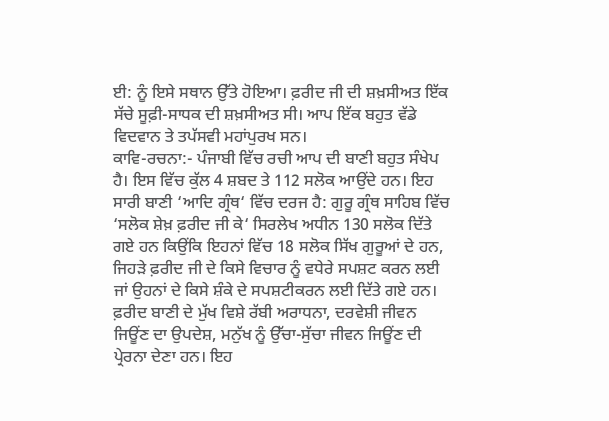ਈ: ਨੂੰ ਇਸੇ ਸਥਾਨ ਉੱਤੇ ਹੋਇਆ। ਫ਼ਰੀਦ ਜੀ ਦੀ ਸ਼ਖ਼ਸੀਅਤ ਇੱਕ ਸੱਚੇ ਸੂਫ਼ੀ-ਸਾਧਕ ਦੀ ਸ਼ਖ਼ਸੀਅਤ ਸੀ। ਆਪ ਇੱਕ ਬਹੁਤ ਵੱਡੇ ਵਿਦਵਾਨ ਤੇ ਤਪੱਸਵੀ ਮਹਾਂਪੁਰਖ ਸਨ।
ਕਾਵਿ-ਰਚਨਾ:- ਪੰਜਾਬੀ ਵਿੱਚ ਰਚੀ ਆਪ ਦੀ ਬਾਣੀ ਬਹੁਤ ਸੰਖੇਪ ਹੈ। ਇਸ ਵਿੱਚ ਕੁੱਲ 4 ਸ਼ਬਦ ਤੇ 112 ਸਲੋਕ ਆਉਂਦੇ ਹਨ। ਇਹ ਸਾਰੀ ਬਾਣੀ ‘ਆਦਿ ਗ੍ਰੰਥ‘ ਵਿੱਚ ਦਰਜ ਹੈ: ਗੁਰੂ ਗ੍ਰੰਥ ਸਾਹਿਬ ਵਿੱਚ ‘ਸਲੋਕ ਸ਼ੇਖ਼ ਫ਼ਰੀਦ ਜੀ ਕੇ‘ ਸਿਰਲੇਖ ਅਧੀਨ 130 ਸਲੋਕ ਦਿੱਤੇ ਗਏ ਹਨ ਕਿਉਂਕਿ ਇਹਨਾਂ ਵਿੱਚ 18 ਸਲੋਕ ਸਿੱਖ ਗੁਰੂਆਂ ਦੇ ਹਨ, ਜਿਹੜੇ ਫ਼ਰੀਦ ਜੀ ਦੇ ਕਿਸੇ ਵਿਚਾਰ ਨੂੰ ਵਧੇਰੇ ਸਪਸ਼ਟ ਕਰਨ ਲਈ ਜਾਂ ਉਹਨਾਂ ਦੇ ਕਿਸੇ ਸ਼ੰਕੇ ਦੇ ਸਪਸ਼ਟੀਕਰਨ ਲਈ ਦਿੱਤੇ ਗਏ ਹਨ।
ਫ਼ਰੀਦ ਬਾਣੀ ਦੇ ਮੁੱਖ ਵਿਸ਼ੇ ਰੱਬੀ ਅਰਾਧਨਾ, ਦਰਵੇਸ਼ੀ ਜੀਵਨ ਜਿਊਂਣ ਦਾ ਉਪਦੇਸ਼, ਮਨੁੱਖ ਨੂੰ ਉੱਚਾ-ਸੁੱਚਾ ਜੀਵਨ ਜਿਊਂਣ ਦੀ ਪ੍ਰੇਰਨਾ ਦੇਣਾ ਹਨ। ਇਹ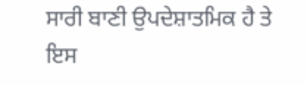ਸਾਰੀ ਬਾਣੀ ਉਪਦੇਸ਼ਾਤਮਿਕ ਹੈ ਤੇ ਇਸ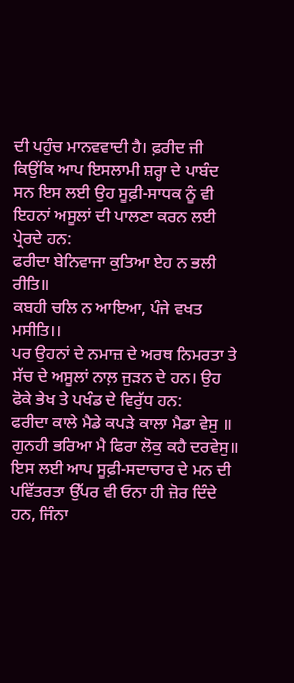ਦੀ ਪਹੁੰਚ ਮਾਨਵਵਾਦੀ ਹੈ। ਫ਼ਰੀਦ ਜੀ ਕਿਉਂਕਿ ਆਪ ਇਸਲਾਮੀ ਸ਼ਰ੍ਹਾ ਦੇ ਪਾਬੰਦ ਸਨ ਇਸ ਲਈ ਉਹ ਸੂਫ਼ੀ-ਸਾਧਕ ਨੂੰ ਵੀ ਇਹਨਾਂ ਅਸੂਲਾਂ ਦੀ ਪਾਲਣਾ ਕਰਨ ਲਈ ਪ੍ਰੇਰਦੇ ਹਨ:
ਫਰੀਦਾ ਬੇਨਿਵਾਜਾ ਕੁਤਿਆ ਏਹ ਨ ਭਲੀ ਰੀਤਿ॥
ਕਬਹੀ ਚਲਿ ਨ ਆਇਆ, ਪੰਜੇ ਵਖਤ ਮਸੀਤਿ।।
ਪਰ ਉਹਨਾਂ ਦੇ ਨਮਾਜ਼ ਦੇ ਅਰਥ ਨਿਮਰਤਾ ਤੇ ਸੱਚ ਦੇ ਅਸੂਲਾਂ ਨਾਲ਼ ਜੁੜਨ ਦੇ ਹਨ। ਉਹ ਫੋਕੇ ਭੇਖ ਤੇ ਪਖੰਡ ਦੇ ਵਿਰੁੱਧ ਹਨ:
ਫਰੀਦਾ ਕਾਲੇ ਮੈਡੇ ਕਪੜੇ ਕਾਲਾ ਮੈਡਾ ਵੇਸੁ ॥
ਗੁਨਹੀ ਭਰਿਆ ਮੈ ਫਿਰਾ ਲੋਕੁ ਕਹੈ ਦਰਵੇਸੁ॥
ਇਸ ਲਈ ਆਪ ਸੂਫ਼ੀ-ਸਦਾਚਾਰ ਦੇ ਮਨ ਦੀ ਪਵਿੱਤਰਤਾ ਉੱਪਰ ਵੀ ਓਨਾ ਹੀ ਜ਼ੋਰ ਦਿੰਦੇ ਹਨ, ਜਿੰਨਾ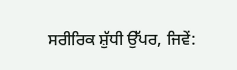ਸਰੀਰਿਕ ਸ਼ੁੱਧੀ ਉੱਪਰ, ਜਿਵੇਂ: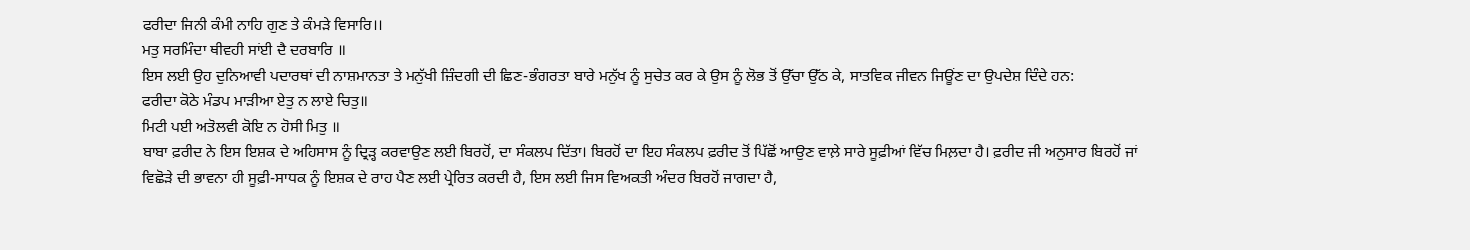ਫਰੀਦਾ ਜਿਨੀ ਕੰਮੀ ਨਾਹਿ ਗੁਣ ਤੇ ਕੰਮੜੇ ਵਿਸਾਰਿ।।
ਮਤੁ ਸਰਮਿੰਦਾ ਥੀਵਹੀ ਸਾਂਈ ਦੈ ਦਰਬਾਰਿ ॥
ਇਸ ਲਈ ਉਹ ਦੁਨਿਆਵੀ ਪਦਾਰਥਾਂ ਦੀ ਨਾਸ਼ਮਾਨਤਾ ਤੇ ਮਨੁੱਖੀ ਜ਼ਿੰਦਗੀ ਦੀ ਛਿਣ-ਭੰਗਰਤਾ ਬਾਰੇ ਮਨੁੱਖ ਨੂੰ ਸੁਚੇਤ ਕਰ ਕੇ ਉਸ ਨੂੰ ਲੋਭ ਤੋਂ ਉੱਚਾ ਉੱਠ ਕੇ, ਸਾਤਵਿਕ ਜੀਵਨ ਜਿਊਂਣ ਦਾ ਉਪਦੇਸ਼ ਦਿੰਦੇ ਹਨ:
ਫਰੀਦਾ ਕੋਠੇ ਮੰਡਪ ਮਾੜੀਆ ਏਤੁ ਨ ਲਾਏ ਚਿਤੁ॥
ਮਿਟੀ ਪਈ ਅਤੋਲਵੀ ਕੋਇ ਨ ਹੋਸੀ ਮਿਤੁ ॥
ਬਾਬਾ ਫ਼ਰੀਦ ਨੇ ਇਸ ਇਸ਼ਕ ਦੇ ਅਹਿਸਾਸ ਨੂੰ ਦ੍ਰਿੜ੍ਹ ਕਰਵਾਉਣ ਲਈ ਬਿਰਹੋਂ, ਦਾ ਸੰਕਲਪ ਦਿੱਤਾ। ਬਿਰਹੋਂ ਦਾ ਇਹ ਸੰਕਲਪ ਫ਼ਰੀਦ ਤੋਂ ਪਿੱਛੋਂ ਆਉਣ ਵਾਲ਼ੇ ਸਾਰੇ ਸੂਫ਼ੀਆਂ ਵਿੱਚ ਮਿਲ਼ਦਾ ਹੈ। ਫ਼ਰੀਦ ਜੀ ਅਨੁਸਾਰ ਬਿਰਹੋਂ ਜਾਂ ਵਿਛੋੜੇ ਦੀ ਭਾਵਨਾ ਹੀ ਸੂਫ਼ੀ-ਸਾਧਕ ਨੂੰ ਇਸ਼ਕ ਦੇ ਰਾਹ ਪੈਣ ਲਈ ਪ੍ਰੇਰਿਤ ਕਰਦੀ ਹੈ, ਇਸ ਲਈ ਜਿਸ ਵਿਅਕਤੀ ਅੰਦਰ ਬਿਰਹੋਂ ਜਾਗਦਾ ਹੈ,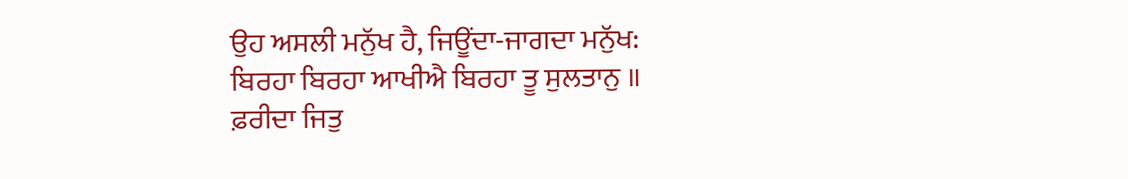ਉਹ ਅਸਲੀ ਮਨੁੱਖ ਹੈ, ਜਿਊਂਦਾ-ਜਾਗਦਾ ਮਨੁੱਖ:
ਬਿਰਹਾ ਬਿਰਹਾ ਆਖੀਐ ਬਿਰਹਾ ਤੂ ਸੁਲਤਾਨੁ ॥
ਫ਼ਰੀਦਾ ਜਿਤੁ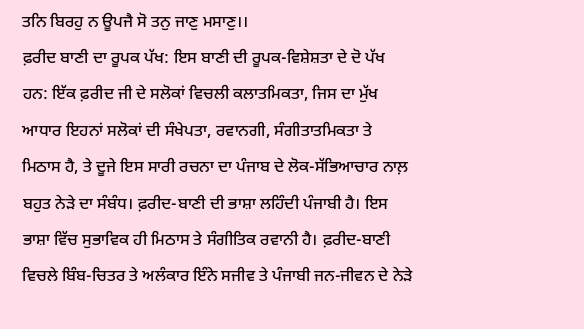ਤਨਿ ਬਿਰਹੁ ਨ ਊਪਜੈ ਸੋ ਤਨੁ ਜਾਣੁ ਮਸਾਣੁ।।
ਫ਼ਰੀਦ ਬਾਣੀ ਦਾ ਰੂਪਕ ਪੱਖ: ਇਸ ਬਾਣੀ ਦੀ ਰੂਪਕ-ਵਿਸ਼ੇਸ਼ਤਾ ਦੇ ਦੋ ਪੱਖ ਹਨ: ਇੱਕ ਫ਼ਰੀਦ ਜੀ ਦੇ ਸਲੋਕਾਂ ਵਿਚਲੀ ਕਲਾਤਮਿਕਤਾ, ਜਿਸ ਦਾ ਮੁੱਖ ਆਧਾਰ ਇਹਨਾਂ ਸਲੋਕਾਂ ਦੀ ਸੰਖੇਪਤਾ, ਰਵਾਨਗੀ, ਸੰਗੀਤਾਤਮਿਕਤਾ ਤੇ ਮਿਠਾਸ ਹੈ, ਤੇ ਦੂਜੇ ਇਸ ਸਾਰੀ ਰਚਨਾ ਦਾ ਪੰਜਾਬ ਦੇ ਲੋਕ-ਸੱਭਿਆਚਾਰ ਨਾਲ਼ ਬਹੁਤ ਨੇੜੇ ਦਾ ਸੰਬੰਧ। ਫ਼ਰੀਦ-ਬਾਣੀ ਦੀ ਭਾਸ਼ਾ ਲਹਿੰਦੀ ਪੰਜਾਬੀ ਹੈ। ਇਸ ਭਾਸ਼ਾ ਵਿੱਚ ਸੁਭਾਵਿਕ ਹੀ ਮਿਠਾਸ ਤੇ ਸੰਗੀਤਿਕ ਰਵਾਨੀ ਹੈ। ਫ਼ਰੀਦ-ਬਾਣੀ ਵਿਚਲੇ ਬਿੰਬ-ਚਿਤਰ ਤੇ ਅਲੰਕਾਰ ਇੰਨੇ ਸਜੀਵ ਤੇ ਪੰਜਾਬੀ ਜਨ-ਜੀਵਨ ਦੇ ਨੇੜੇ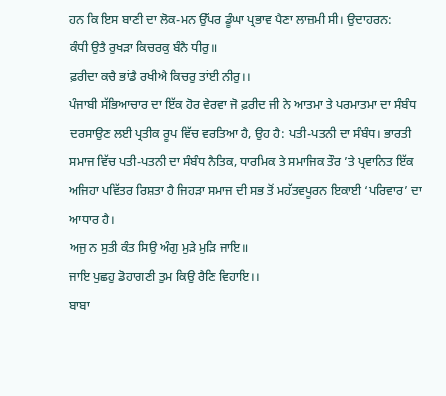ਹਨ ਕਿ ਇਸ ਬਾਣੀ ਦਾ ਲੋਕ-ਮਨ ਉੱਪਰ ਡੂੰਘਾ ਪ੍ਰਭਾਵ ਪੈਣਾ ਲਾਜ਼ਮੀ ਸੀ। ਉਦਾਹਰਨ:
ਕੰਧੀ ਉਤੈ ਰੁਖੜਾ ਕਿਚਰਕੁ ਬੰਨੈ ਧੀਰੁ॥
ਫ਼ਰੀਦਾ ਕਚੈ ਭਾਂਡੈ ਰਖੀਐ ਕਿਚਰੁ ਤਾਂਈ ਨੀਰੁ।।
ਪੰਜਾਬੀ ਸੱਭਿਆਚਾਰ ਦਾ ਇੱਕ ਹੋਰ ਵੇਰਵਾ ਜੋ ਫ਼ਰੀਦ ਜੀ ਨੇ ਆਤਮਾ ਤੇ ਪਰਮਾਤਮਾ ਦਾ ਸੰਬੰਧ ਦਰਸਾਉਣ ਲਈ ਪ੍ਰਤੀਕ ਰੂਪ ਵਿੱਚ ਵਰਤਿਆ ਹੈ, ਉਹ ਹੈ: ਪਤੀ-ਪਤਨੀ ਦਾ ਸੰਬੰਧ। ਭਾਰਤੀ ਸਮਾਜ ਵਿੱਚ ਪਤੀ-ਪਤਨੀ ਦਾ ਸੰਬੰਧ ਨੈਤਿਕ, ਧਾਰਮਿਕ ਤੇ ਸਮਾਜਿਕ ਤੌਰ ’ਤੇ ਪ੍ਰਵਾਨਿਤ ਇੱਕ ਅਜਿਹਾ ਪਵਿੱਤਰ ਰਿਸ਼ਤਾ ਹੈ ਜਿਹੜਾ ਸਮਾਜ ਦੀ ਸਭ ਤੋਂ ਮਹੱਤਵਪੂਰਨ ਇਕਾਈ ‘ਪਰਿਵਾਰ’ ਦਾ ਆਧਾਰ ਹੈ।
ਅਜੁ ਨ ਸੁਤੀ ਕੰਤ ਸਿਉ ਅੰਗੁ ਮੁੜੇ ਮੁੜਿ ਜਾਇ॥
ਜਾਇ ਪੁਛਹੁ ਡੋਹਾਗਣੀ ਤੁਮ ਕਿਉ ਰੈਣਿ ਵਿਹਾਇ।।
ਬਾਬਾ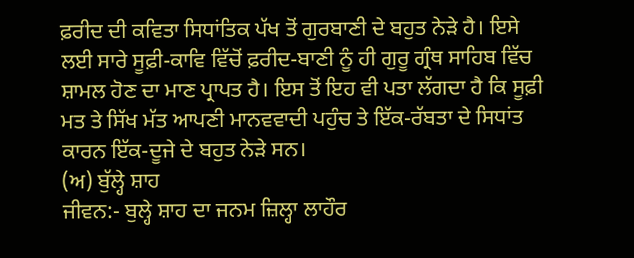ਫ਼ਰੀਦ ਦੀ ਕਵਿਤਾ ਸਿਧਾਂਤਿਕ ਪੱਖ ਤੋਂ ਗੁਰਬਾਣੀ ਦੇ ਬਹੁਤ ਨੇੜੇ ਹੈ। ਇਸੇ ਲਈ ਸਾਰੇ ਸੂਫ਼ੀ-ਕਾਵਿ ਵਿੱਚੋਂ ਫ਼ਰੀਦ-ਬਾਣੀ ਨੂੰ ਹੀ ਗੁਰੂ ਗ੍ਰੰਥ ਸਾਹਿਬ ਵਿੱਚ ਸ਼ਾਮਲ ਹੋਣ ਦਾ ਮਾਣ ਪ੍ਰਾਪਤ ਹੈ। ਇਸ ਤੋਂ ਇਹ ਵੀ ਪਤਾ ਲੱਗਦਾ ਹੈ ਕਿ ਸੂਫ਼ੀ ਮਤ ਤੇ ਸਿੱਖ ਮੱਤ ਆਪਣੀ ਮਾਨਵਵਾਦੀ ਪਹੁੰਚ ਤੇ ਇੱਕ-ਰੱਬਤਾ ਦੇ ਸਿਧਾਂਤ ਕਾਰਨ ਇੱਕ-ਦੂਜੇ ਦੇ ਬਹੁਤ ਨੇੜੇ ਸਨ।
(ਅ) ਬੁੱਲ੍ਹੇ ਸ਼ਾਹ
ਜੀਵਨ:- ਬੁਲ੍ਹੇ ਸ਼ਾਹ ਦਾ ਜਨਮ ਜ਼ਿਲ੍ਹਾ ਲਾਹੌਰ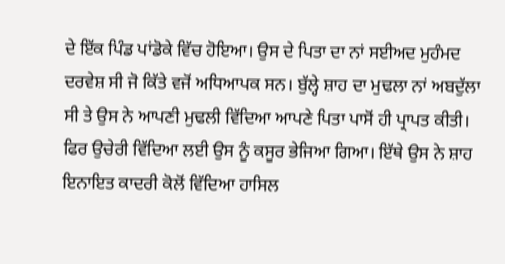ਦੇ ਇੱਕ ਪਿੰਡ ਪਾਂਡੋਕੇ ਵਿੱਚ ਹੋਇਆ। ਉਸ ਦੇ ਪਿਤਾ ਦਾ ਨਾਂ ਸਈਅਦ ਮੁਹੰਮਦ ਦਰਵੇਸ਼ ਸੀ ਜੋ ਕਿੱਤੇ ਵਜੋਂ ਅਧਿਆਪਕ ਸਨ। ਬੁੱਲ੍ਹੇ ਸ਼ਾਹ ਦਾ ਮੁਢਲਾ ਨਾਂ ਅਬਦੁੱਲਾ ਸੀ ਤੇ ਉਸ ਨੇ ਆਪਣੀ ਮੁਢਲੀ ਵਿੱਦਿਆ ਆਪਣੇ ਪਿਤਾ ਪਾਸੋਂ ਹੀ ਪ੍ਰਾਪਤ ਕੀਤੀ। ਫਿਰ ਉਚੇਰੀ ਵਿੱਦਿਆ ਲਈ ਉਸ ਨੂੰ ਕਸੂਰ ਭੇਜਿਆ ਗਿਆ। ਇੱਥੇ ਉਸ ਨੇ ਸ਼ਾਹ ਇਨਾਇਤ ਕਾਦਰੀ ਕੋਲੋਂ ਵਿੱਦਿਆ ਹਾਸਿਲ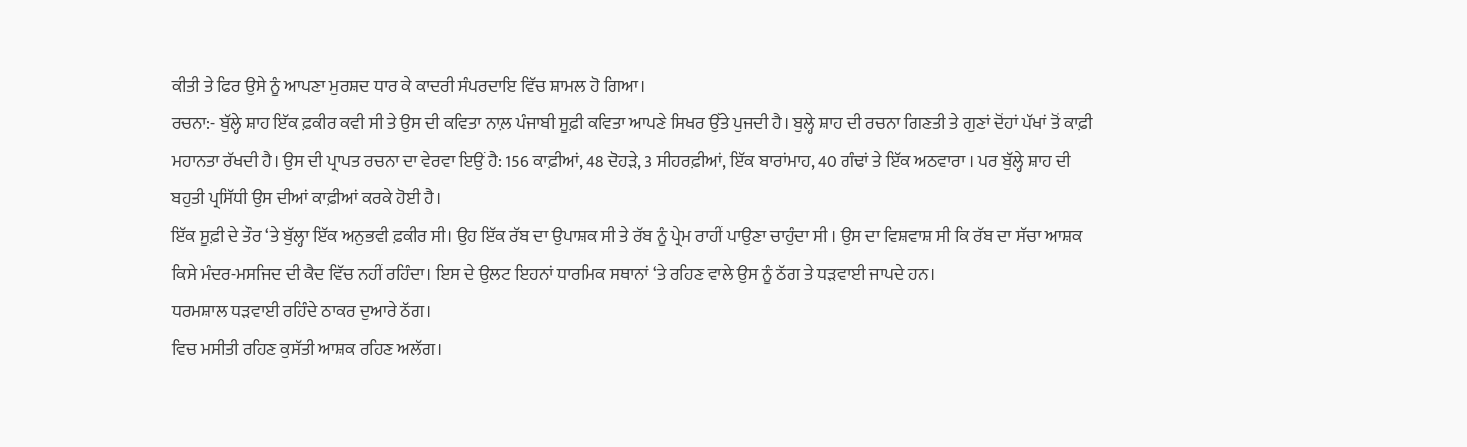ਕੀਤੀ ਤੇ ਫਿਰ ਉਸੇ ਨੂੰ ਆਪਣਾ ਮੁਰਸ਼ਦ ਧਾਰ ਕੇ ਕਾਦਰੀ ਸੰਪਰਦਾਇ ਵਿੱਚ ਸ਼ਾਮਲ ਹੋ ਗਿਆ।
ਰਚਨਾ:- ਬੁੱਲ੍ਹੇ ਸ਼ਾਹ ਇੱਕ ਫ਼ਕੀਰ ਕਵੀ ਸੀ ਤੇ ਉਸ ਦੀ ਕਵਿਤਾ ਨਾਲ਼ ਪੰਜਾਬੀ ਸੂਫ਼ੀ ਕਵਿਤਾ ਆਪਣੇ ਸਿਖਰ ਉੱਤੇ ਪੁਜਦੀ ਹੈ। ਬੁਲ੍ਹੇ ਸ਼ਾਹ ਦੀ ਰਚਨਾ ਗਿਣਤੀ ਤੇ ਗੁਣਾਂ ਦੋਂਹਾਂ ਪੱਖਾਂ ਤੋਂ ਕਾਫ਼ੀ ਮਹਾਨਤਾ ਰੱਖਦੀ ਹੈ। ਉਸ ਦੀ ਪ੍ਰਾਪਤ ਰਚਨਾ ਦਾ ਵੇਰਵਾ ਇਉਂ ਹੈ: 156 ਕਾਫ਼ੀਆਂ, 48 ਦੋਹੜੇ, 3 ਸੀਹਰਫ਼ੀਆਂ, ਇੱਕ ਬਾਰਾਂਮਾਹ, 40 ਗੰਢਾਂ ਤੇ ਇੱਕ ਅਠਵਾਰਾ । ਪਰ ਬੁੱਲ੍ਹੇ ਸ਼ਾਹ ਦੀ ਬਹੁਤੀ ਪ੍ਰਸਿੱਧੀ ਉਸ ਦੀਆਂ ਕਾਫ਼ੀਆਂ ਕਰਕੇ ਹੋਈ ਹੈ।
ਇੱਕ ਸੂਫ਼ੀ ਦੇ ਤੌਰ ‘ਤੇ ਬੁੱਲ੍ਹਾ ਇੱਕ ਅਨੁਭਵੀ ਫ਼ਕੀਰ ਸੀ। ਉਹ ਇੱਕ ਰੱਬ ਦਾ ਉਪਾਸ਼ਕ ਸੀ ਤੇ ਰੱਬ ਨੂੰ ਪ੍ਰੇਮ ਰਾਹੀਂ ਪਾਉਣਾ ਚਾਹੁੰਦਾ ਸੀ । ਉਸ ਦਾ ਵਿਸ਼ਵਾਸ਼ ਸੀ ਕਿ ਰੱਬ ਦਾ ਸੱਚਾ ਆਸ਼ਕ ਕਿਸੇ ਮੰਦਰ-ਮਸਜਿਦ ਦੀ ਕੈਦ ਵਿੱਚ ਨਹੀਂ ਰਹਿੰਦਾ। ਇਸ ਦੇ ਉਲਟ ਇਹਨਾਂ ਧਾਰਮਿਕ ਸਥਾਨਾਂ ‘ਤੇ ਰਹਿਣ ਵਾਲੇ ਉਸ ਨੂੰ ਠੱਗ ਤੇ ਧੜਵਾਈ ਜਾਪਦੇ ਹਨ।
ਧਰਮਸ਼ਾਲ ਧੜਵਾਈ ਰਹਿੰਦੇ ਠਾਕਰ ਦੁਆਰੇ ਠੱਗ।
ਵਿਚ ਮਸੀਤੀ ਰਹਿਣ ਕੁਸੱਤੀ ਆਸ਼ਕ ਰਹਿਣ ਅਲੱਗ।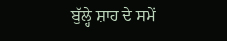ਬੁੱਲ੍ਹੇ ਸ਼ਾਹ ਦੇ ਸਮੇਂ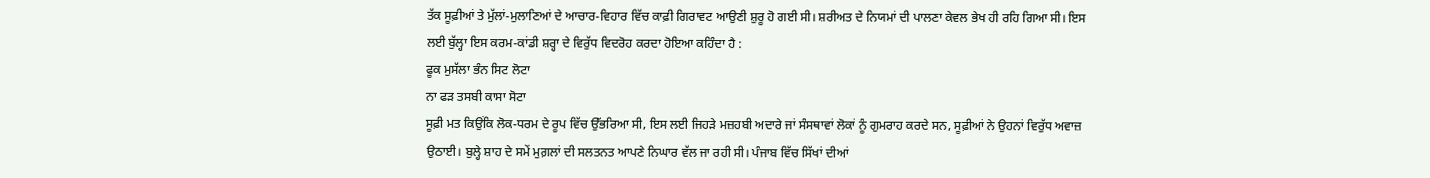ਤੱਕ ਸੂਫ਼ੀਆਂ ਤੇ ਮੁੱਲਾਂ-ਮੁਲਾਣਿਆਂ ਦੇ ਆਚਾਰ-ਵਿਹਾਰ ਵਿੱਚ ਕਾਫ਼ੀ ਗਿਰਾਵਟ ਆਉਣੀ ਸ਼ੁਰੂ ਹੋ ਗਈ ਸੀ। ਸ਼ਰੀਅਤ ਦੇ ਨਿਯਮਾਂ ਦੀ ਪਾਲਣਾ ਕੇਵਲ ਭੇਖ ਹੀ ਰਹਿ ਗਿਆ ਸੀ। ਇਸ ਲਈ ਬੁੱਲ੍ਹਾ ਇਸ ਕਰਮ-ਕਾਂਡੀ ਸ਼ਰ੍ਹਾ ਦੇ ਵਿਰੁੱਧ ਵਿਦਰੋਹ ਕਰਦਾ ਹੋਇਆ ਕਹਿੰਦਾ ਹੈ :
ਫੂਕ ਮੁਸੱਲਾ ਭੰਨ ਸਿਟ ਲੋਟਾ
ਨਾ ਫੜ ਤਸਬੀ ਕਾਸਾ ਸੋਟਾ
ਸੂਫ਼ੀ ਮਤ ਕਿਉਂਕਿ ਲੋਕ-ਧਰਮ ਦੇ ਰੂਪ ਵਿੱਚ ਉੱਭਰਿਆ ਸੀ, ਇਸ ਲਈ ਜਿਹੜੇ ਮਜ਼ਹਬੀ ਅਦਾਰੇ ਜਾਂ ਸੰਸਥਾਵਾਂ ਲੋਕਾਂ ਨੂੰ ਗੁਮਰਾਹ ਕਰਦੇ ਸਨ, ਸੂਫ਼ੀਆਂ ਨੇ ਉਹਨਾਂ ਵਿਰੁੱਧ ਅਵਾਜ਼ ਉਠਾਈ। ਬੁਲ੍ਹੇ ਸ਼ਾਹ ਦੇ ਸਮੇਂ ਮੁਗ਼ਲਾਂ ਦੀ ਸਲਤਨਤ ਆਪਣੇ ਨਿਘਾਰ ਵੱਲ ਜਾ ਰਹੀ ਸੀ। ਪੰਜਾਬ ਵਿੱਚ ਸਿੱਖਾਂ ਦੀਆਂ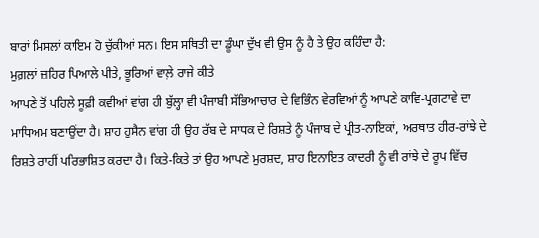ਬਾਰਾਂ ਮਿਸਲਾਂ ਕਾਇਮ ਹੋ ਚੁੱਕੀਆਂ ਸਨ। ਇਸ ਸਥਿਤੀ ਦਾ ਡੂੰਘਾ ਦੁੱਖ ਵੀ ਉਸ ਨੂੰ ਹੈ ਤੇ ਉਹ ਕਹਿੰਦਾ ਹੈ:
ਮੁਗ਼ਲਾਂ ਜ਼ਹਿਰ ਪਿਆਲੇ ਪੀਤੇ, ਭੂਰਿਆਂ ਵਾਲ਼ੇ ਰਾਜੇ ਕੀਤੇ
ਆਪਣੇ ਤੋਂ ਪਹਿਲੇ ਸੂਫ਼ੀ ਕਵੀਆਂ ਵਾਂਗ ਹੀ ਬੁੱਲ੍ਹਾ ਵੀ ਪੰਜਾਬੀ ਸੱਭਿਆਚਾਰ ਦੇ ਵਿਭਿੰਨ ਵੇਰਵਿਆਂ ਨੂੰ ਆਪਣੇ ਕਾਵਿ-ਪ੍ਰਗਟਾਵੇ ਦਾ ਮਾਧਿਅਮ ਬਣਾਉਂਦਾ ਹੈ। ਸ਼ਾਹ ਹੁਸੈਨ ਵਾਂਗ ਹੀ ਉਹ ਰੱਬ ਦੇ ਸਾਧਕ ਦੇ ਰਿਸ਼ਤੇ ਨੂੰ ਪੰਜਾਬ ਦੇ ਪ੍ਰੀਤ-ਨਾਇਕਾਂ, ਅਰਥਾਤ ਹੀਰ-ਰਾਂਝੇ ਦੇ ਰਿਸ਼ਤੇ ਰਾਹੀਂ ਪਰਿਭਾਸ਼ਿਤ ਕਰਦਾ ਹੈ। ਕਿਤੇ-ਕਿਤੇ ਤਾਂ ਉਹ ਆਪਣੇ ਮੁਰਸ਼ਦ, ਸ਼ਾਹ ਇਨਾਇਤ ਕਾਦਰੀ ਨੂੰ ਵੀ ਰਾਂਝੇ ਦੇ ਰੂਪ ਵਿੱਚ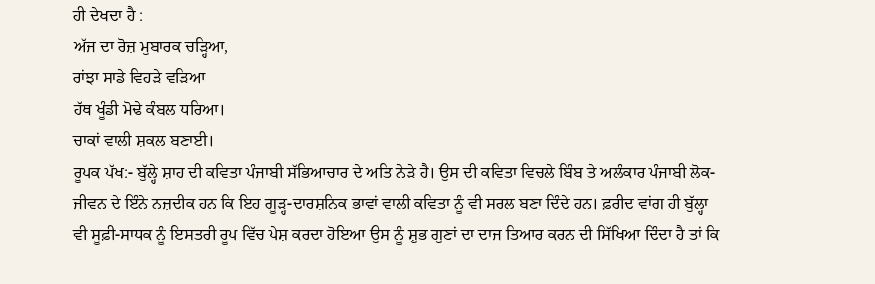ਹੀ ਦੇਖਦਾ ਹੈ :
ਅੱਜ ਦਾ ਰੋਜ਼ ਮੁਬਾਰਕ ਚੜ੍ਹਿਆ,
ਰਾਂਝਾ ਸਾਡੇ ਵਿਹੜੇ ਵੜਿਆ
ਹੱਥ ਖੂੰਡੀ ਮੋਢੇ ਕੰਬਲ ਧਰਿਆ।
ਚਾਕਾਂ ਵਾਲੀ ਸ਼ਕਲ ਬਣਾਈ।
ਰੂਪਕ ਪੱਖ:- ਬੁੱਲ੍ਹੇ ਸ਼ਾਹ ਦੀ ਕਵਿਤਾ ਪੰਜਾਬੀ ਸੱਭਿਆਚਾਰ ਦੇ ਅਤਿ ਨੇੜੇ ਹੈ। ਉਸ ਦੀ ਕਵਿਤਾ ਵਿਚਲੇ ਬਿੰਬ ਤੇ ਅਲੰਕਾਰ ਪੰਜਾਬੀ ਲੋਕ-ਜੀਵਨ ਦੇ ਇੰਨੇ ਨਜ਼ਦੀਕ ਹਨ ਕਿ ਇਹ ਗੂੜ੍ਹ-ਦਾਰਸ਼ਨਿਕ ਭਾਵਾਂ ਵਾਲੀ ਕਵਿਤਾ ਨੂੰ ਵੀ ਸਰਲ ਬਣਾ ਦਿੰਦੇ ਹਨ। ਫ਼ਰੀਦ ਵਾਂਗ ਹੀ ਬੁੱਲ੍ਹਾ ਵੀ ਸੂਫ਼ੀ-ਸਾਧਕ ਨੂੰ ਇਸਤਰੀ ਰੂਪ ਵਿੱਚ ਪੇਸ਼ ਕਰਦਾ ਹੋਇਆ ਉਸ ਨੂੰ ਸ਼ੁਭ ਗੁਣਾਂ ਦਾ ਦਾਜ ਤਿਆਰ ਕਰਨ ਦੀ ਸਿੱਖਿਆ ਦਿੰਦਾ ਹੈ ਤਾਂ ਕਿ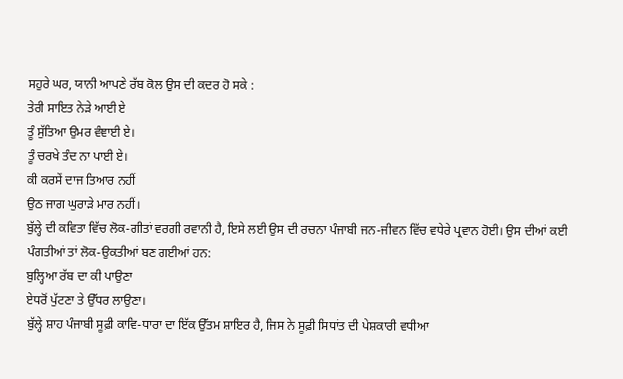ਸਹੁਰੇ ਘਰ, ਯਾਨੀ ਆਪਣੇ ਰੱਬ ਕੋਲ ਉਸ ਦੀ ਕਦਰ ਹੋ ਸਕੇ :
ਤੇਰੀ ਸਾਇਤ ਨੇੜੇ ਆਈ ਏ
ਤੂੰ ਸੁੱਤਿਆ ਉਮਰ ਵੰਞਾਈ ਏ।
ਤੂੰ ਚਰਖੇ ਤੰਦ ਨਾ ਪਾਈ ਏ।
ਕੀ ਕਰਸੇਂ ਦਾਜ ਤਿਆਰ ਨਹੀਂ
ਉਠ ਜਾਗ ਘੁਰਾੜੇ ਮਾਰ ਨਹੀਂ।
ਬੁੱਲ੍ਹੇ ਦੀ ਕਵਿਤਾ ਵਿੱਚ ਲੋਕ-ਗੀਤਾਂ ਵਰਗੀ ਰਵਾਨੀ ਹੈ, ਇਸੇ ਲਈ ਉਸ ਦੀ ਰਚਨਾ ਪੰਜਾਬੀ ਜਨ-ਜੀਵਨ ਵਿੱਚ ਵਧੇਰੇ ਪ੍ਰਵਾਨ ਹੋਈ। ਉਸ ਦੀਆਂ ਕਈ ਪੰਗਤੀਆਂ ਤਾਂ ਲੋਕ-ਉਕਤੀਆਂ ਬਣ ਗਈਆਂ ਹਨ:
ਬੁਲ੍ਹਿਆ ਰੱਬ ਦਾ ਕੀ ਪਾਉਣਾ
ਏਧਰੋਂ ਪੁੱਟਣਾ ਤੇ ਉੱਧਰ ਲਾਉਣਾ।
ਬੁੱਲ੍ਹੇ ਸ਼ਾਹ ਪੰਜਾਬੀ ਸੂਫ਼ੀ ਕਾਵਿ-ਧਾਰਾ ਦਾ ਇੱਕ ਉੱਤਮ ਸ਼ਾਇਰ ਹੈ, ਜਿਸ ਨੇ ਸੂਫ਼ੀ ਸਿਧਾਂਤ ਦੀ ਪੇਸ਼ਕਾਰੀ ਵਧੀਆ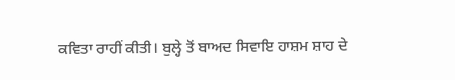ਕਵਿਤਾ ਰਾਹੀਂ ਕੀਤੀ। ਬੁਲ੍ਹੇ ਤੋਂ ਬਾਅਦ ਸਿਵਾਇ ਹਾਸ਼ਮ ਸ਼ਾਹ ਦੇ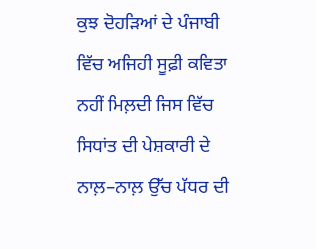ਕੁਝ ਦੋਹੜਿਆਂ ਦੇ ਪੰਜਾਬੀ ਵਿੱਚ ਅਜਿਹੀ ਸੂਫ਼ੀ ਕਵਿਤਾ ਨਹੀਂ ਮਿਲ਼ਦੀ ਜਿਸ ਵਿੱਚ ਸਿਧਾਂਤ ਦੀ ਪੇਸ਼ਕਾਰੀ ਦੇ ਨਾਲ਼–ਨਾਲ਼ ਉੱਚ ਪੱਧਰ ਦੀ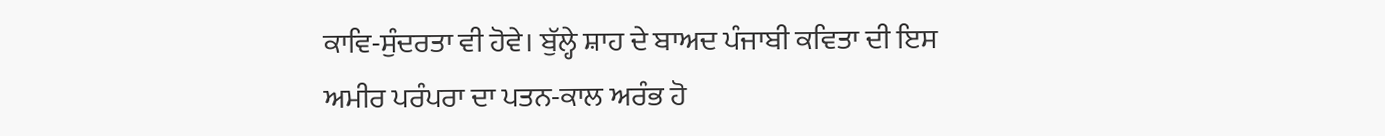ਕਾਵਿ-ਸੁੰਦਰਤਾ ਵੀ ਹੋਵੇ। ਬੁੱਲ੍ਹੇ ਸ਼ਾਹ ਦੇ ਬਾਅਦ ਪੰਜਾਬੀ ਕਵਿਤਾ ਦੀ ਇਸ ਅਮੀਰ ਪਰੰਪਰਾ ਦਾ ਪਤਨ-ਕਾਲ ਅਰੰਭ ਹੋ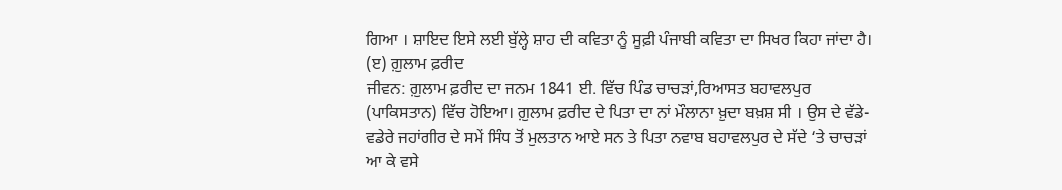ਗਿਆ । ਸ਼ਾਇਦ ਇਸੇ ਲਈ ਬੁੱਲ੍ਹੇ ਸ਼ਾਹ ਦੀ ਕਵਿਤਾ ਨੂੰ ਸੂਫ਼ੀ ਪੰਜਾਬੀ ਕਵਿਤਾ ਦਾ ਸਿਖਰ ਕਿਹਾ ਜਾਂਦਾ ਹੈ।
(ੲ) ਗ਼ੁਲਾਮ ਫ਼ਰੀਦ
ਜੀਵਨ: ਗ਼ੁਲਾਮ ਫ਼ਰੀਦ ਦਾ ਜਨਮ 1841 ਈ. ਵਿੱਚ ਪਿੰਡ ਚਾਚੜਾਂ,ਰਿਆਸਤ ਬਹਾਵਲਪੁਰ (ਪਾਕਿਸਤਾਨ) ਵਿੱਚ ਹੋਇਆ। ਗ਼ੁਲਾਮ ਫ਼ਰੀਦ ਦੇ ਪਿਤਾ ਦਾ ਨਾਂ ਮੌਲਾਨਾ ਖ਼ੁਦਾ ਬਖ਼ਸ਼ ਸੀ । ਉਸ ਦੇ ਵੱਡੇ-ਵਡੇਰੇ ਜਹਾਂਗੀਰ ਦੇ ਸਮੇਂ ਸਿੰਧ ਤੋਂ ਮੁਲਤਾਨ ਆਏ ਸਨ ਤੇ ਪਿਤਾ ਨਵਾਬ ਬਹਾਵਲਪੁਰ ਦੇ ਸੱਦੇ ‘ਤੇ ਚਾਚੜਾਂ ਆ ਕੇ ਵਸੇ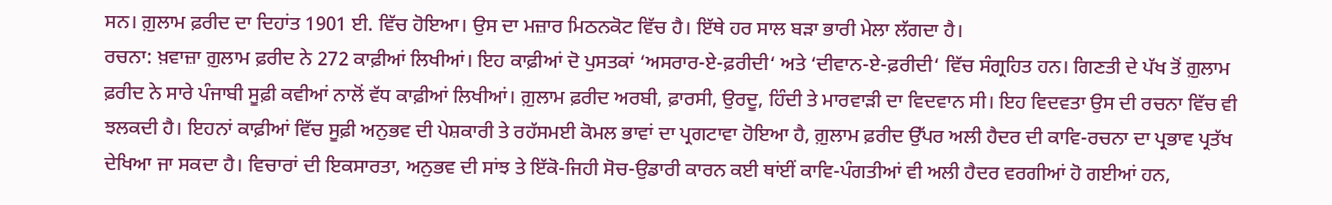ਸਨ। ਗ਼ੁਲਾਮ ਫ਼ਰੀਦ ਦਾ ਦਿਹਾਂਤ 1901 ਈ. ਵਿੱਚ ਹੋਇਆ। ਉਸ ਦਾ ਮਜ਼ਾਰ ਮਿਠਨਕੋਟ ਵਿੱਚ ਹੈ। ਇੱਥੇ ਹਰ ਸਾਲ ਬੜਾ ਭਾਰੀ ਮੇਲਾ ਲੱਗਦਾ ਹੈ।
ਰਚਨਾ: ਖ਼ਵਾਜ਼ਾ ਗ਼ੁਲਾਮ ਫ਼ਰੀਦ ਨੇ 272 ਕਾਫ਼ੀਆਂ ਲਿਖੀਆਂ। ਇਹ ਕਾਫ਼ੀਆਂ ਦੋ ਪੁਸਤਕਾਂ ‘ਅਸਰਾਰ-ਏ-ਫ਼ਰੀਦੀ‘ ਅਤੇ ‘ਦੀਵਾਨ-ਏ-ਫ਼ਰੀਦੀ‘ ਵਿੱਚ ਸੰਗ੍ਰਹਿਤ ਹਨ। ਗਿਣਤੀ ਦੇ ਪੱਖ ਤੋਂ ਗ਼ੁਲਾਮ ਫ਼ਰੀਦ ਨੇ ਸਾਰੇ ਪੰਜਾਬੀ ਸੂਫ਼ੀ ਕਵੀਆਂ ਨਾਲੋਂ ਵੱਧ ਕਾਫ਼ੀਆਂ ਲਿਖੀਆਂ। ਗ਼ੁਲਾਮ ਫ਼ਰੀਦ ਅਰਬੀ, ਫ਼ਾਰਸੀ, ਉਰਦੂ, ਹਿੰਦੀ ਤੇ ਮਾਰਵਾੜੀ ਦਾ ਵਿਦਵਾਨ ਸੀ। ਇਹ ਵਿਦਵਤਾ ਉਸ ਦੀ ਰਚਨਾ ਵਿੱਚ ਵੀ ਝਲਕਦੀ ਹੈ। ਇਹਨਾਂ ਕਾਫ਼ੀਆਂ ਵਿੱਚ ਸੂਫ਼ੀ ਅਨੁਭਵ ਦੀ ਪੇਸ਼ਕਾਰੀ ਤੇ ਰਹੱਸਮਈ ਕੋਮਲ ਭਾਵਾਂ ਦਾ ਪ੍ਰਗਟਾਵਾ ਹੋਇਆ ਹੈ, ਗ਼ੁਲਾਮ ਫ਼ਰੀਦ ਉੱਪਰ ਅਲੀ ਹੈਦਰ ਦੀ ਕਾਵਿ-ਰਚਨਾ ਦਾ ਪ੍ਰਭਾਵ ਪ੍ਰਤੱਖ ਦੇਖਿਆ ਜਾ ਸਕਦਾ ਹੈ। ਵਿਚਾਰਾਂ ਦੀ ਇਕਸਾਰਤਾ, ਅਨੁਭਵ ਦੀ ਸਾਂਝ ਤੇ ਇੱਕੋ-ਜਿਹੀ ਸੋਚ-ਉਡਾਰੀ ਕਾਰਨ ਕਈ ਥਾਂਈਂ ਕਾਵਿ-ਪੰਗਤੀਆਂ ਵੀ ਅਲੀ ਹੈਦਰ ਵਰਗੀਆਂ ਹੋ ਗਈਆਂ ਹਨ,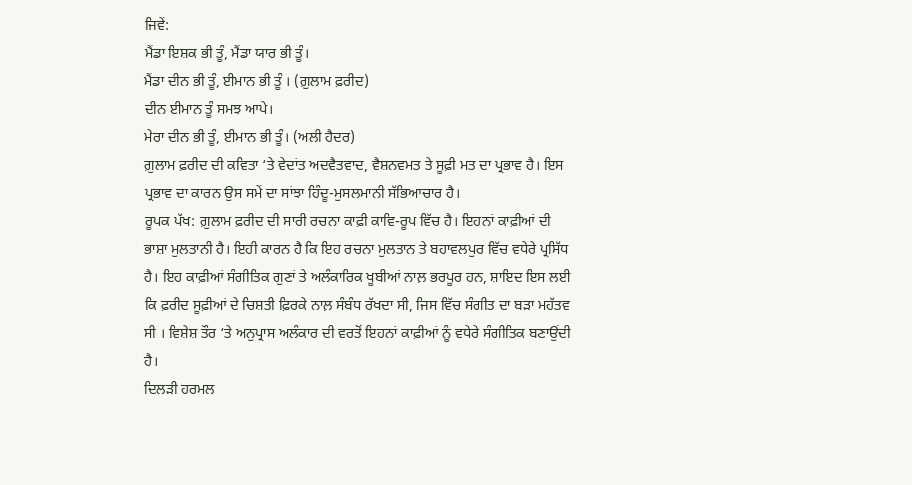ਜਿਵੇਂ:
ਮੈਂਡਾ ਇਸ਼ਕ ਭੀ ਤੂੰ, ਮੈਂਡਾ ਯਾਰ ਭੀ ਤੂੰ।
ਮੈਂਡਾ ਦੀਨ ਭੀ ਤੂੰ, ਈਮਾਨ ਭੀ ਤੂੰ । (ਗ਼ੁਲਾਮ ਫ਼ਰੀਦ)
ਦੀਨ ਈਮਾਨ ਤੂੰ ਸਮਝ ਆਪੇ।
ਮੇਰਾ ਦੀਨ ਭੀ ਤੂੰ, ਈਮਾਨ ਭੀ ਤੂੰ। (ਅਲੀ ਹੈਦਰ)
ਗ਼ੁਲਾਮ ਫ਼ਰੀਦ ਦੀ ਕਵਿਤਾ ‘ਤੇ ਵੇਦਾਂਤ ਅਦਵੈਤਵਾਦ, ਵੈਸ਼ਨਵਮਤ ਤੇ ਸੂਫ਼ੀ ਮਤ ਦਾ ਪ੍ਰਭਾਵ ਹੈ। ਇਸ ਪ੍ਰਭਾਵ ਦਾ ਕਾਰਨ ਉਸ ਸਮੇਂ ਦਾ ਸਾਂਝਾ ਹਿੰਦੂ-ਮੁਸਲਮਾਨੀ ਸੱਭਿਆਚਾਰ ਹੈ।
ਰੂਪਕ ਪੱਖ: ਗ਼ੁਲਾਮ ਫ਼ਰੀਦ ਦੀ ਸਾਰੀ ਰਚਨਾ ਕਾਫ਼ੀ ਕਾਵਿ-ਰੂਪ ਵਿੱਚ ਹੈ। ਇਹਨਾਂ ਕਾਫ਼ੀਆਂ ਦੀ ਭਾਸ਼ਾ ਮੁਲਤਾਨੀ ਹੈ। ਇਹੀ ਕਾਰਨ ਹੈ ਕਿ ਇਹ ਰਚਨਾ ਮੁਲਤਾਨ ਤੇ ਬਹਾਵਲਪੁਰ ਵਿੱਚ ਵਧੇਰੇ ਪ੍ਰਸਿੱਧ ਹੈ। ਇਹ ਕਾਫ਼ੀਆਂ ਸੰਗੀਤਿਕ ਗੁਣਾਂ ਤੇ ਅਲੰਕਾਰਿਕ ਖੂਬੀਆਂ ਨਾਲ਼ ਭਰਪੂਰ ਹਨ, ਸ਼ਾਇਦ ਇਸ ਲਈ ਕਿ ਫ਼ਰੀਦ ਸੂਫ਼ੀਆਂ ਦੇ ਚਿਸ਼ਤੀ ਫ਼ਿਰਕੇ ਨਾਲ਼ ਸੰਬੰਧ ਰੱਖਦਾ ਸੀ, ਜਿਸ ਵਿੱਚ ਸੰਗੀਤ ਦਾ ਬੜਾ ਮਹੱਤਵ ਸੀ । ਵਿਸ਼ੇਸ਼ ਤੌਰ ‘ਤੇ ਅਨੁਪ੍ਰਾਸ ਅਲੰਕਾਰ ਦੀ ਵਰਤੋਂ ਇਹਨਾਂ ਕਾਫ਼ੀਆਂ ਨੂੰ ਵਧੇਰੇ ਸੰਗੀਤਿਕ ਬਣਾਉਂਦੀ ਹੈ।
ਦਿਲੜੀ ਹਰਮਲ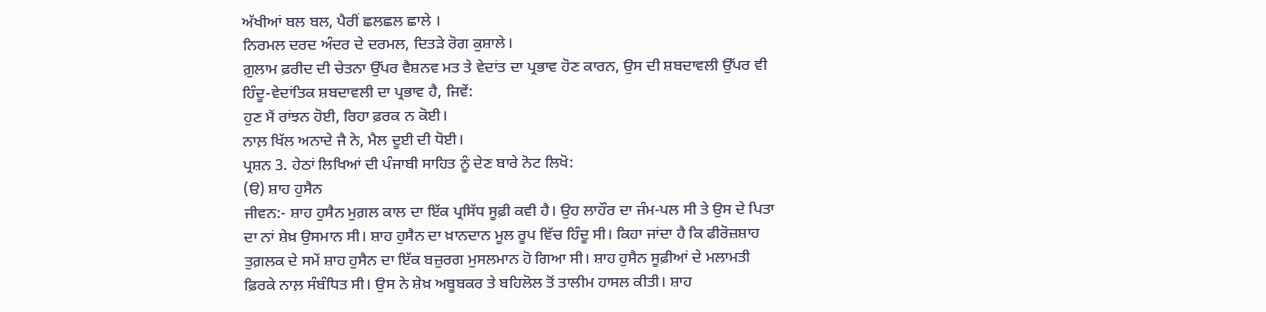ਅੱਖੀਆਂ ਬਲ ਬਲ, ਪੈਰੀਂ ਛਲਛਲ ਛਾਲੇ ।
ਨਿਰਮਲ ਦਰਦ ਅੰਦਰ ਦੇ ਦਰਮਲ, ਦਿਤੜੇ ਰੋਗ ਕੁਸ਼ਾਲੇ।
ਗ਼ੁਲਾਮ ਫ਼ਰੀਦ ਦੀ ਚੇਤਨਾ ਉੱਪਰ ਵੈਸ਼ਨਵ ਮਤ ਤੇ ਵੇਦਾਂਤ ਦਾ ਪ੍ਰਭਾਵ ਹੋਣ ਕਾਰਨ, ਉਸ ਦੀ ਸ਼ਬਦਾਵਲੀ ਉੱਪਰ ਵੀ ਹਿੰਦੂ-ਵੇਦਾਂਤਿਕ ਸ਼ਬਦਾਵਲੀ ਦਾ ਪ੍ਰਭਾਵ ਹੈ, ਜਿਵੇਂ:
ਹੁਣ ਮੈਂ ਰਾਂਝਨ ਹੋਈ, ਰਿਹਾ ਫ਼ਰਕ ਨ ਕੋਈ।
ਨਾਲ਼ ਖਿੱਲ ਅਨਾਦੇ ਜੈ ਨੇ, ਮੈਲ ਦੂਈ ਦੀ ਧੋਈ।
ਪ੍ਰਸ਼ਨ 3. ਹੇਠਾਂ ਲਿਖਿਆਂ ਦੀ ਪੰਜਾਬੀ ਸਾਹਿਤ ਨੂੰ ਦੇਣ ਬਾਰੇ ਨੋਟ ਲਿਖੋ:
(ੳ) ਸ਼ਾਹ ਹੁਸੈਨ
ਜੀਵਨ:- ਸ਼ਾਹ ਹੁਸੈਨ ਮੁਗ਼ਲ ਕਾਲ ਦਾ ਇੱਕ ਪ੍ਰਸਿੱਧ ਸੂਫ਼ੀ ਕਵੀ ਹੈ। ਉਹ ਲਾਹੌਰ ਦਾ ਜੰਮ-ਪਲ ਸੀ ਤੇ ਉਸ ਦੇ ਪਿਤਾ ਦਾ ਨਾਂ ਸ਼ੇਖ਼ ਉਸਮਾਨ ਸੀ। ਸ਼ਾਹ ਹੁਸੈਨ ਦਾ ਖ਼ਾਨਦਾਨ ਮੂਲ ਰੂਪ ਵਿੱਚ ਹਿੰਦੂ ਸੀ। ਕਿਹਾ ਜਾਂਦਾ ਹੈ ਕਿ ਫੀਰੋਜ਼ਸ਼ਾਹ ਤੁਗ਼ਲਕ ਦੇ ਸਮੇਂ ਸ਼ਾਹ ਹੁਸੈਨ ਦਾ ਇੱਕ ਬਜ਼ੁਰਗ ਮੁਸਲਮਾਨ ਹੋ ਗਿਆ ਸੀ। ਸ਼ਾਹ ਹੁਸੈਨ ਸੂਫ਼ੀਆਂ ਦੇ ਮਲਾਮਤੀ ਫ਼ਿਰਕੇ ਨਾਲ਼ ਸੰਬੰਧਿਤ ਸੀ। ਉਸ ਨੇ ਸ਼ੇਖ਼ ਅਬੂਬਕਰ ਤੇ ਬਹਿਲੋਲ ਤੋਂ ਤਾਲੀਮ ਹਾਸਲ ਕੀਤੀ। ਸ਼ਾਹ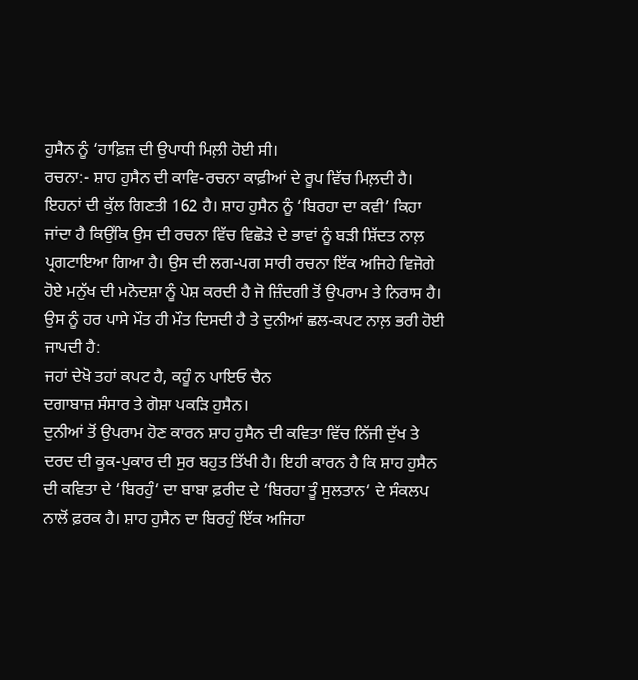ਹੁਸੈਨ ਨੂੰ ‘ਹਾਫ਼ਿਜ਼ ਦੀ ਉਪਾਧੀ ਮਿਲ਼ੀ ਹੋਈ ਸੀ।
ਰਚਨਾ:- ਸ਼ਾਹ ਹੁਸੈਨ ਦੀ ਕਾਵਿ-ਰਚਨਾ ਕਾਫ਼ੀਆਂ ਦੇ ਰੂਪ ਵਿੱਚ ਮਿਲ਼ਦੀ ਹੈ। ਇਹਨਾਂ ਦੀ ਕੁੱਲ ਗਿਣਤੀ 162 ਹੈ। ਸ਼ਾਹ ਹੁਸੈਨ ਨੂੰ ‘ਬਿਰਹਾ ਦਾ ਕਵੀ’ ਕਿਹਾ ਜਾਂਦਾ ਹੈ ਕਿਉਂਕਿ ਉਸ ਦੀ ਰਚਨਾ ਵਿੱਚ ਵਿਛੋੜੇ ਦੇ ਭਾਵਾਂ ਨੂੰ ਬੜੀ ਸ਼ਿੱਦਤ ਨਾਲ਼ ਪ੍ਰਗਟਾਇਆ ਗਿਆ ਹੈ। ਉਸ ਦੀ ਲਗ-ਪਗ ਸਾਰੀ ਰਚਨਾ ਇੱਕ ਅਜਿਹੇ ਵਿਜੋਗੇ ਹੋਏ ਮਨੁੱਖ ਦੀ ਮਨੋਦਸ਼ਾ ਨੂੰ ਪੇਸ਼ ਕਰਦੀ ਹੈ ਜੋ ਜ਼ਿੰਦਗੀ ਤੋਂ ਉਪਰਾਮ ਤੇ ਨਿਰਾਸ ਹੈ। ਉਸ ਨੂੰ ਹਰ ਪਾਸੇ ਮੌਤ ਹੀ ਮੌਤ ਦਿਸਦੀ ਹੈ ਤੇ ਦੁਨੀਆਂ ਛਲ-ਕਪਟ ਨਾਲ਼ ਭਰੀ ਹੋਈ ਜਾਪਦੀ ਹੈ:
ਜਹਾਂ ਦੇਖੋ ਤਹਾਂ ਕਪਟ ਹੈ, ਕਹੂੰ ਨ ਪਾਇਓ ਚੈਨ
ਦਗਾਬਾਜ਼ ਸੰਸਾਰ ਤੇ ਗੋਸ਼ਾ ਪਕੜਿ ਹੁਸੈਨ।
ਦੁਨੀਆਂ ਤੋਂ ਉਪਰਾਮ ਹੋਣ ਕਾਰਨ ਸ਼ਾਹ ਹੁਸੈਨ ਦੀ ਕਵਿਤਾ ਵਿੱਚ ਨਿੱਜੀ ਦੁੱਖ ਤੇ ਦਰਦ ਦੀ ਕੂਕ-ਪੁਕਾਰ ਦੀ ਸੁਰ ਬਹੁਤ ਤਿੱਖੀ ਹੈ। ਇਹੀ ਕਾਰਨ ਹੈ ਕਿ ਸ਼ਾਹ ਹੁਸੈਨ ਦੀ ਕਵਿਤਾ ਦੇ ‘ਬਿਰਹੁੰ‘ ਦਾ ਬਾਬਾ ਫ਼ਰੀਦ ਦੇ ‘ਬਿਰਹਾ ਤੂੰ ਸੁਲਤਾਨ‘ ਦੇ ਸੰਕਲਪ ਨਾਲੋਂ ਫ਼ਰਕ ਹੈ। ਸ਼ਾਹ ਹੁਸੈਨ ਦਾ ਬਿਰਹੁੰ ਇੱਕ ਅਜਿਹਾ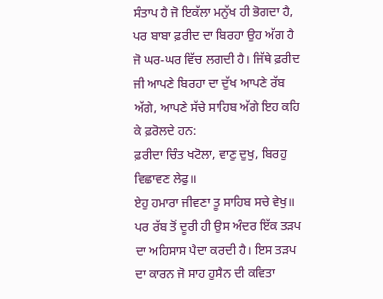ਸੰਤਾਪ ਹੈ ਜੋ ਇਕੱਲਾ ਮਨੁੱਖ ਹੀ ਭੋਗਦਾ ਹੈ, ਪਰ ਬਾਬਾ ਫ਼ਰੀਦ ਦਾ ਬਿਰਹਾ ਉਹ ਅੱਗ ਹੈ ਜੋ ਘਰ-ਘਰ ਵਿੱਚ ਲਗਦੀ ਹੈ। ਜਿੱਥੇ ਫ਼ਰੀਦ ਜੀ ਆਪਣੇ ਬਿਰਹਾ ਦਾ ਦੁੱਖ ਆਪਣੇ ਰੱਬ ਅੱਗੇ, ਆਪਣੇ ਸੱਚੇ ਸਾਹਿਬ ਅੱਗੇ ਇਹ ਕਹਿ ਕੇ ਫ਼ਰੋਲਦੇ ਹਨ:
ਫ਼ਰੀਦਾ ਚਿੰਤ ਖਟੋਲਾ, ਵਾਣੁ ਦੁਖੁ, ਬਿਰਹੁ ਵਿਛਾਵਣ ਲੇਫੁ॥
ਏਹੁ ਹਮਾਰਾ ਜੀਵਣਾ ਤੂ ਸਾਹਿਬ ਸਚੇ ਵੇਖੁ॥
ਪਰ ਰੱਬ ਤੋਂ ਦੂਰੀ ਹੀ ਉਸ ਅੰਦਰ ਇੱਕ ਤੜਪ ਦਾ ਅਹਿਸਾਸ ਪੈਦਾ ਕਰਦੀ ਹੈ। ਇਸ ਤੜਪ ਦਾ ਕਾਰਨ ਜੋ ਸਾਹ ਹੁਸੈਨ ਦੀ ਕਵਿਤਾ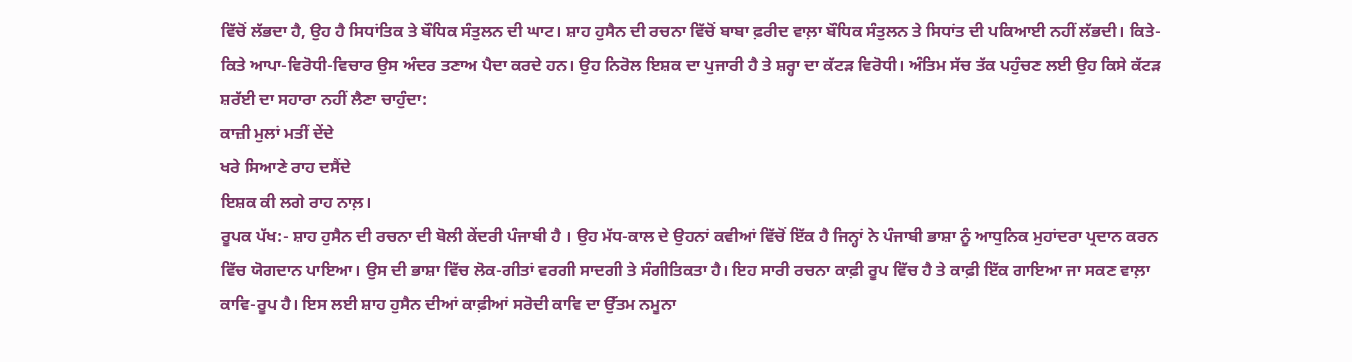ਵਿੱਚੋਂ ਲੱਭਦਾ ਹੈ, ਉਹ ਹੈ ਸਿਧਾਂਤਿਕ ਤੇ ਬੌਧਿਕ ਸੰਤੁਲਨ ਦੀ ਘਾਟ। ਸ਼ਾਹ ਹੁਸੈਨ ਦੀ ਰਚਨਾ ਵਿੱਚੋਂ ਬਾਬਾ ਫ਼ਰੀਦ ਵਾਲ਼ਾ ਬੌਧਿਕ ਸੰਤੁਲਨ ਤੇ ਸਿਧਾਂਤ ਦੀ ਪਕਿਆਈ ਨਹੀਂ ਲੱਭਦੀ। ਕਿਤੇ-ਕਿਤੇ ਆਪਾ-ਵਿਰੋਧੀ-ਵਿਚਾਰ ਉਸ ਅੰਦਰ ਤਣਾਅ ਪੈਦਾ ਕਰਦੇ ਹਨ। ਉਹ ਨਿਰੋਲ ਇਸ਼ਕ ਦਾ ਪੁਜਾਰੀ ਹੈ ਤੇ ਸ਼ਰ੍ਹਾ ਦਾ ਕੱਟੜ ਵਿਰੋਧੀ। ਅੰਤਿਮ ਸੱਚ ਤੱਕ ਪਹੁੰਚਣ ਲਈ ਉਹ ਕਿਸੇ ਕੱਟੜ ਸ਼ਰੱਈ ਦਾ ਸਹਾਰਾ ਨਹੀਂ ਲੈਣਾ ਚਾਹੁੰਦਾ:
ਕਾਜ਼ੀ ਮੁਲਾਂ ਮਤੀਂ ਦੇਂਦੇ
ਖਰੇ ਸਿਆਣੇ ਰਾਹ ਦਸੈਂਦੇ
ਇਸ਼ਕ ਕੀ ਲਗੇ ਰਾਹ ਨਾਲ਼।
ਰੂਪਕ ਪੱਖ:- ਸ਼ਾਹ ਹੁਸੈਨ ਦੀ ਰਚਨਾ ਦੀ ਬੋਲੀ ਕੇਂਦਰੀ ਪੰਜਾਬੀ ਹੈ । ਉਹ ਮੱਧ-ਕਾਲ ਦੇ ਉਹਨਾਂ ਕਵੀਆਂ ਵਿੱਚੋਂ ਇੱਕ ਹੈ ਜਿਨ੍ਹਾਂ ਨੇ ਪੰਜਾਬੀ ਭਾਸ਼ਾ ਨੂੰ ਆਧੁਨਿਕ ਮੁਹਾਂਦਰਾ ਪ੍ਰਦਾਨ ਕਰਨ ਵਿੱਚ ਯੋਗਦਾਨ ਪਾਇਆ। ਉਸ ਦੀ ਭਾਸ਼ਾ ਵਿੱਚ ਲੋਕ-ਗੀਤਾਂ ਵਰਗੀ ਸਾਦਗੀ ਤੇ ਸੰਗੀਤਿਕਤਾ ਹੈ। ਇਹ ਸਾਰੀ ਰਚਨਾ ਕਾਫ਼ੀ ਰੂਪ ਵਿੱਚ ਹੈ ਤੇ ਕਾਫ਼ੀ ਇੱਕ ਗਾਇਆ ਜਾ ਸਕਣ ਵਾਲ਼ਾ ਕਾਵਿ-ਰੂਪ ਹੈ। ਇਸ ਲਈ ਸ਼ਾਹ ਹੁਸੈਨ ਦੀਆਂ ਕਾਫ਼ੀਆਂ ਸਰੋਦੀ ਕਾਵਿ ਦਾ ਉੱਤਮ ਨਮੂਨਾ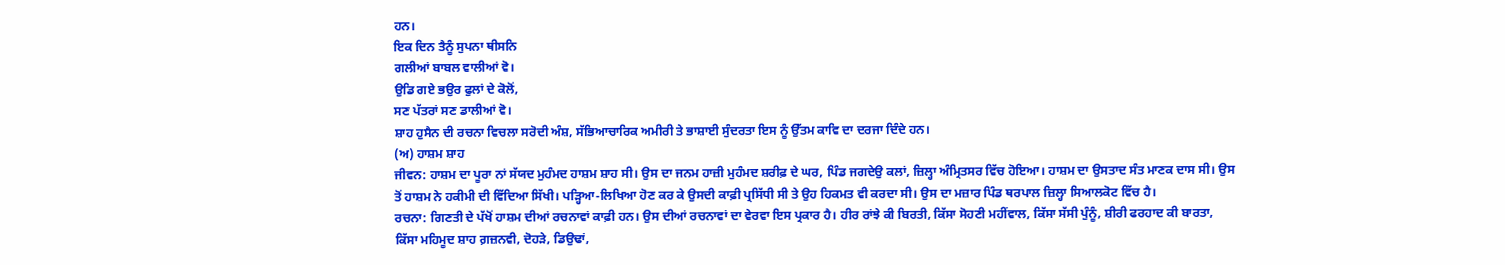ਹਨ।
ਇਕ ਦਿਨ ਤੈਨੂੰ ਸੁਪਨਾ ਥੀਸਨਿ
ਗਲੀਆਂ ਬਾਬਲ ਵਾਲੀਆਂ ਵੋ।
ਉਡਿ ਗਏ ਭਉਰ ਫੁਲਾਂ ਦੇ ਕੋਲੋਂ,
ਸਣ ਪੱਤਰਾਂ ਸਣ ਡਾਲੀਆਂ ਵੋ।
ਸ਼ਾਹ ਹੁਸੈਨ ਦੀ ਰਚਨਾ ਵਿਚਲਾ ਸਰੋਦੀ ਅੰਸ਼, ਸੱਭਿਆਚਾਰਿਕ ਅਮੀਰੀ ਤੇ ਭਾਸ਼ਾਈ ਸੁੰਦਰਤਾ ਇਸ ਨੂੰ ਉੱਤਮ ਕਾਵਿ ਦਾ ਦਰਜਾ ਦਿੰਦੇ ਹਨ।
(ਅ) ਹਾਸ਼ਮ ਸ਼ਾਹ
ਜੀਵਨ: ਹਾਸ਼ਮ ਦਾ ਪੂਰਾ ਨਾਂ ਸੱਯਦ ਮੁਹੰਮਦ ਹਾਸ਼ਮ ਸ਼ਾਹ ਸੀ। ਉਸ ਦਾ ਜਨਮ ਹਾਜ਼ੀ ਮੁਹੰਮਦ ਸ਼ਰੀਫ਼ ਦੇ ਘਰ, ਪਿੰਡ ਜਗਦੇਉ ਕਲਾਂ, ਜ਼ਿਲ੍ਹਾ ਅੰਮ੍ਰਿਤਸਰ ਵਿੱਚ ਹੋਇਆ। ਹਾਸ਼ਮ ਦਾ ਉਸਤਾਦ ਸੰਤ ਮਾਣਕ ਦਾਸ ਸੀ। ਉਸ ਤੋਂ ਹਾਸ਼ਮ ਨੇ ਹਕੀਮੀ ਦੀ ਵਿੱਦਿਆ ਸਿੱਖੀ। ਪੜ੍ਹਿਆ-ਲਿਖਿਆ ਹੋਣ ਕਰ ਕੇ ਉਸਦੀ ਕਾਫ਼ੀ ਪ੍ਰਸਿੱਧੀ ਸੀ ਤੇ ਉਹ ਹਿਕਮਤ ਵੀ ਕਰਦਾ ਸੀ। ਉਸ ਦਾ ਮਜ਼ਾਰ ਪਿੰਡ ਥਰਪਾਲ ਜ਼ਿਲ੍ਹਾ ਸਿਆਲਕੋਟ ਵਿੱਚ ਹੈ।
ਰਚਨਾ: ਗਿਣਤੀ ਦੇ ਪੱਖੋਂ ਹਾਸ਼ਮ ਦੀਆਂ ਰਚਨਾਵਾਂ ਕਾਫ਼ੀ ਹਨ। ਉਸ ਦੀਆਂ ਰਚਨਾਵਾਂ ਦਾ ਵੇਰਵਾ ਇਸ ਪ੍ਰਕਾਰ ਹੈ। ਹੀਰ ਰਾਂਝੇ ਕੀ ਬਿਰਤੀ, ਕਿੱਸਾ ਸੋਹਣੀ ਮਹੀਂਵਾਲ, ਕਿੱਸਾ ਸੱਸੀ ਪੁੰਨੂੰ, ਸ਼ੀਰੀ ਫਰਹਾਦ ਕੀ ਬਾਰਤਾ, ਕਿੱਸਾ ਮਹਿਮੂਦ ਸ਼ਾਹ ਗ਼ਜ਼ਨਵੀ, ਦੋਹੜੇ, ਡਿਉਢਾਂ,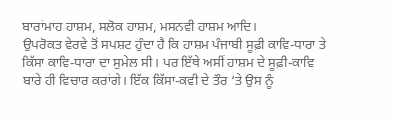ਬਾਰਾਂਮਾਹ ਹਾਸ਼ਮ, ਸਲੋਕ ਹਾਸ਼ਮ, ਮਸਨਵੀ ਹਾਸ਼ਮ ਆਦਿ।
ਉਪਰੋਕਤ ਵੇਰਵੇ ਤੋਂ ਸਪਸ਼ਟ ਹੁੰਦਾ ਹੈ ਕਿ ਹਾਸ਼ਮ ਪੰਜਾਬੀ ਸੂਫ਼ੀ ਕਾਵਿ-ਧਾਰਾ ਤੇ ਕਿੱਸਾ ਕਾਵਿ-ਧਾਰਾ ਦਾ ਸੁਮੇਲ ਸੀ। ਪਰ ਇੱਥੇ ਅਸੀਂ ਹਾਸ਼ਮ ਦੇ ਸੂਫ਼ੀ-ਕਾਵਿ ਬਾਰੇ ਹੀ ਵਿਚਾਰ ਕਰਾਂਗੇ। ਇੱਕ ਕਿੱਸਾ-ਕਵੀ ਦੇ ਤੌਰ ‘ਤੇ ਉਸ ਨੂੰ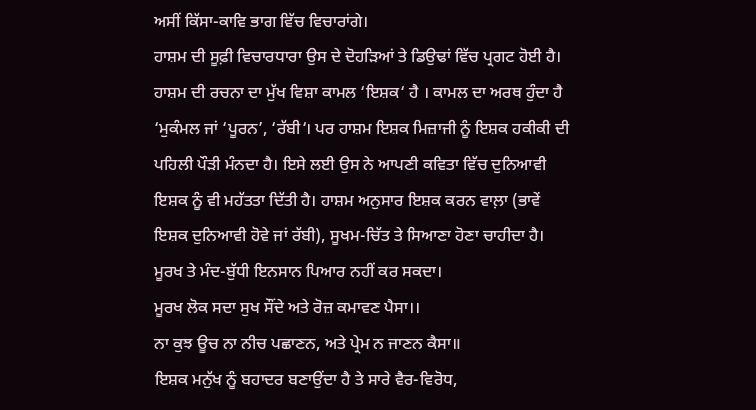ਅਸੀਂ ਕਿੱਸਾ-ਕਾਵਿ ਭਾਗ ਵਿੱਚ ਵਿਚਾਰਾਂਗੇ।
ਹਾਸ਼ਮ ਦੀ ਸੂਫ਼ੀ ਵਿਚਾਰਧਾਰਾ ਉਸ ਦੇ ਦੋਹੜਿਆਂ ਤੇ ਡਿਉਢਾਂ ਵਿੱਚ ਪ੍ਰਗਟ ਹੋਈ ਹੈ। ਹਾਸ਼ਮ ਦੀ ਰਚਨਾ ਦਾ ਮੁੱਖ ਵਿਸ਼ਾ ਕਾਮਲ ‘ਇਸ਼ਕ‘ ਹੈ । ਕਾਮਲ ਦਾ ਅਰਥ ਹੁੰਦਾ ਹੈ ‘ਮੁਕੰਮਲ ਜਾਂ ‘ਪੂਰਨ’, ‘ਰੱਬੀ‘। ਪਰ ਹਾਸ਼ਮ ਇਸ਼ਕ ਮਿਜ਼ਾਜੀ ਨੂੰ ਇਸ਼ਕ ਹਕੀਕੀ ਦੀ ਪਹਿਲੀ ਪੌੜੀ ਮੰਨਦਾ ਹੈ। ਇਸੇ ਲਈ ਉਸ ਨੇ ਆਪਣੀ ਕਵਿਤਾ ਵਿੱਚ ਦੁਨਿਆਵੀ ਇਸ਼ਕ ਨੂੰ ਵੀ ਮਹੱਤਤਾ ਦਿੱਤੀ ਹੈ। ਹਾਸ਼ਮ ਅਨੁਸਾਰ ਇਸ਼ਕ ਕਰਨ ਵਾਲ਼ਾ (ਭਾਵੇਂ ਇਸ਼ਕ ਦੁਨਿਆਵੀ ਹੋਵੇ ਜਾਂ ਰੱਬੀ), ਸੂਖਮ-ਚਿੱਤ ਤੇ ਸਿਆਣਾ ਹੋਣਾ ਚਾਹੀਦਾ ਹੈ। ਮੂਰਖ ਤੇ ਮੰਦ-ਬੁੱਧੀ ਇਨਸਾਨ ਪਿਆਰ ਨਹੀਂ ਕਰ ਸਕਦਾ।
ਮੂਰਖ ਲੋਕ ਸਦਾ ਸੁਖ ਸੌਂਦੇ ਅਤੇ ਰੋਜ਼ ਕਮਾਵਣ ਪੈਸਾ।।
ਨਾ ਕੁਝ ਊਚ ਨਾ ਨੀਚ ਪਛਾਣਨ, ਅਤੇ ਪ੍ਰੇਮ ਨ ਜਾਣਨ ਕੈਸਾ॥
ਇਸ਼ਕ ਮਨੁੱਖ ਨੂੰ ਬਹਾਦਰ ਬਣਾਉਂਦਾ ਹੈ ਤੇ ਸਾਰੇ ਵੈਰ-ਵਿਰੋਧ,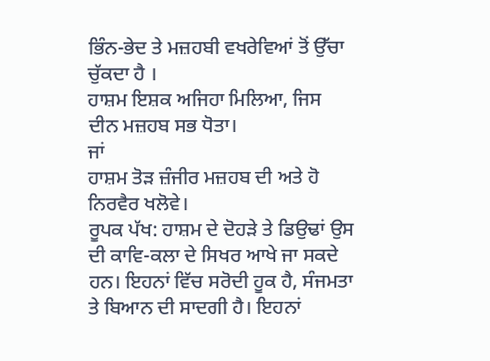ਭਿੰਨ-ਭੇਦ ਤੇ ਮਜ਼ਹਬੀ ਵਖਰੇਵਿਆਂ ਤੋਂ ਉੱਚਾ ਚੁੱਕਦਾ ਹੈ ।
ਹਾਸ਼ਮ ਇਸ਼ਕ ਅਜਿਹਾ ਮਿਲਿਆ, ਜਿਸ ਦੀਨ ਮਜ਼ਹਬ ਸਭ ਧੋਤਾ।
ਜਾਂ
ਹਾਸ਼ਮ ਤੋੜ ਜ਼ੰਜੀਰ ਮਜ਼ਹਬ ਦੀ ਅਤੇ ਹੋ ਨਿਰਵੈਰ ਖਲੋਵੇ।
ਰੂਪਕ ਪੱਖ: ਹਾਸ਼ਮ ਦੇ ਦੋਹੜੇ ਤੇ ਡਿਉਢਾਂ ਉਸ ਦੀ ਕਾਵਿ-ਕਲਾ ਦੇ ਸਿਖਰ ਆਖੇ ਜਾ ਸਕਦੇ ਹਨ। ਇਹਨਾਂ ਵਿੱਚ ਸਰੋਦੀ ਹੂਕ ਹੈ, ਸੰਜਮਤਾ ਤੇ ਬਿਆਨ ਦੀ ਸਾਦਗੀ ਹੈ। ਇਹਨਾਂ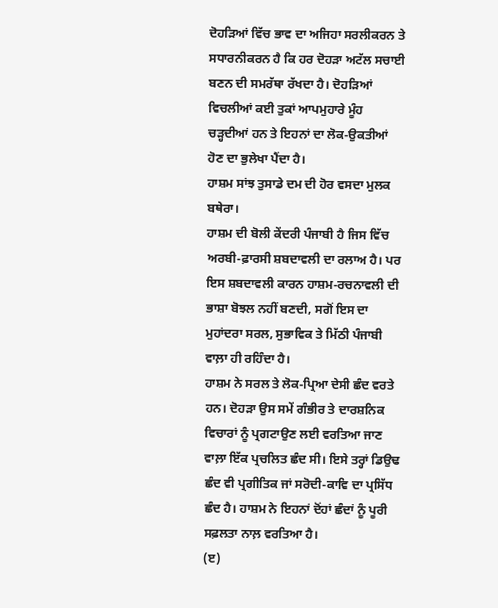ਦੋਹੜਿਆਂ ਵਿੱਚ ਭਾਵ ਦਾ ਅਜਿਹਾ ਸਰਲੀਕਰਨ ਤੇ ਸਧਾਰਨੀਕਰਨ ਹੈ ਕਿ ਹਰ ਦੋਹੜਾ ਅਟੱਲ ਸਚਾਈ ਬਣਨ ਦੀ ਸਮਰੱਥਾ ਰੱਖਦਾ ਹੈ। ਦੋਹੜਿਆਂ ਵਿਚਲੀਆਂ ਕਈ ਤੁਕਾਂ ਆਪਮੁਹਾਰੇ ਮੂੰਹ ਚੜ੍ਹਦੀਆਂ ਹਨ ਤੇ ਇਹਨਾਂ ਦਾ ਲੋਕ-ਉਕਤੀਆਂ ਹੋਣ ਦਾ ਭੁਲੇਖਾ ਪੈਂਦਾ ਹੈ।
ਹਾਸ਼ਮ ਸਾਂਝ ਤੁਸਾਡੇ ਦਮ ਦੀ ਹੋਰ ਵਸਦਾ ਮੁਲਕ ਬਥੇਰਾ।
ਹਾਸ਼ਮ ਦੀ ਬੋਲੀ ਕੇਂਦਰੀ ਪੰਜਾਬੀ ਹੈ ਜਿਸ ਵਿੱਚ ਅਰਬੀ-ਫ਼ਾਰਸੀ ਸ਼ਬਦਾਵਲੀ ਦਾ ਰਲਾਅ ਹੈ। ਪਰ ਇਸ ਸ਼ਬਦਾਵਲੀ ਕਾਰਨ ਹਾਸ਼ਮ-ਰਚਨਾਵਲੀ ਦੀ ਭਾਸ਼ਾ ਬੋਝਲ ਨਹੀਂ ਬਣਦੀ, ਸਗੋਂ ਇਸ ਦਾ ਮੁਹਾਂਦਰਾ ਸਰਲ, ਸੁਭਾਵਿਕ ਤੇ ਮਿੱਠੀ ਪੰਜਾਬੀ ਵਾਲ਼ਾ ਹੀ ਰਹਿੰਦਾ ਹੈ।
ਹਾਸ਼ਮ ਨੇ ਸਰਲ ਤੇ ਲੋਕ-ਪ੍ਰਿਆ ਦੇਸੀ ਛੰਦ ਵਰਤੇ ਹਨ। ਦੋਹੜਾ ਉਸ ਸਮੇਂ ਗੰਭੀਰ ਤੇ ਦਾਰਸ਼ਨਿਕ ਵਿਚਾਰਾਂ ਨੂੰ ਪ੍ਰਗਟਾਉਣ ਲਈ ਵਰਤਿਆ ਜਾਣ ਵਾਲ਼ਾ ਇੱਕ ਪ੍ਰਚਲਿਤ ਛੰਦ ਸੀ। ਇਸੇ ਤਰ੍ਹਾਂ ਡਿਉਢ ਛੰਦ ਵੀ ਪ੍ਰਗੀਤਿਕ ਜਾਂ ਸਰੋਦੀ-ਕਾਵਿ ਦਾ ਪ੍ਰਸਿੱਧ ਛੰਦ ਹੈ। ਹਾਸ਼ਮ ਨੇ ਇਹਨਾਂ ਦੋਂਹਾਂ ਛੰਦਾਂ ਨੂੰ ਪੂਰੀ ਸਫ਼ਲਤਾ ਨਾਲ਼ ਵਰਤਿਆ ਹੈ।
(ੲ)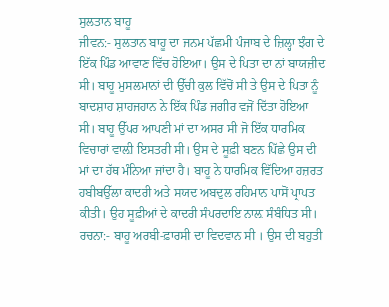ਸੁਲਤਾਨ ਬਾਹੂ
ਜੀਵਨ:- ਸੁਲਤਾਨ ਬਾਹੂ ਦਾ ਜਨਮ ਪੱਛਮੀ ਪੰਜਾਬ ਦੇ ਜ਼ਿਲ੍ਹਾ ਝੰਗ ਦੇ ਇੱਕ ਪਿੰਡ ਆਵਾਣ ਵਿੱਚ ਹੋਇਆ। ਉਸ ਦੇ ਪਿਤਾ ਦਾ ਨਾਂ ਬਾਯਜ਼ੀਦ ਸੀ। ਬਾਹੂ ਮੁਸਲਮਾਨਾਂ ਦੀ ਉੱਚੀ ਕੁਲ ਵਿੱਚੋਂ ਸੀ ਤੇ ਉਸ ਦੇ ਪਿਤਾ ਨੂੰ ਬਾਦਸ਼ਾਹ ਸ਼ਾਹਜਹਾਨ ਨੇ ਇੱਕ ਪਿੰਡ ਜਗੀਰ ਵਜੋਂ ਦਿੱਤਾ ਹੋਇਆ ਸੀ। ਬਾਹੂ ਉੱਪਰ ਆਪਣੀ ਮਾਂ ਦਾ ਅਸਰ ਸੀ ਜੋ ਇੱਕ ਧਾਰਮਿਕ ਵਿਚਾਰਾਂ ਵਾਲ਼ੀ ਇਸਤਰੀ ਸੀ। ਉਸ ਦੇ ਸੂਫ਼ੀ ਬਣਨ ਪਿੱਛੇ ਉਸ ਦੀ ਮਾਂ ਦਾ ਹੱਥ ਮੰਨਿਆ ਜਾਂਦਾ ਹੈ। ਬਾਹੂ ਨੇ ਧਾਰਮਿਕ ਵਿੱਦਿਆ ਹਜ਼ਰਤ ਹਬੀਬਉੱਲਾ ਕਾਦਰੀ ਅਤੇ ਸਯਦ ਅਬਦੁਲ ਰਹਿਮਾਨ ਪਾਸੋਂ ਪ੍ਰਾਪਤ ਕੀਤੀ। ਉਹ ਸੂਫ਼ੀਆਂ ਦੇ ਕਾਦਰੀ ਸੰਪਰਦਾਇ ਨਾਲ਼ ਸੰਬੰਧਿਤ ਸੀ।
ਰਚਨਾ:- ਬਾਹੂ ਅਰਬੀ-ਫ਼ਾਰਸੀ ਦਾ ਵਿਦਵਾਨ ਸੀ । ਉਸ ਦੀ ਬਹੁਤੀ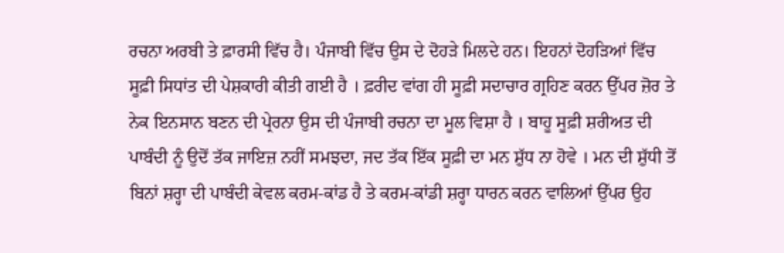ਰਚਨਾ ਅਰਬੀ ਤੇ ਫ਼ਾਰਸੀ ਵਿੱਚ ਹੈ। ਪੰਜਾਬੀ ਵਿੱਚ ਉਸ ਦੇ ਦੋਹੜੇ ਮਿਲਦੇ ਹਨ। ਇਹਨਾਂ ਦੋਹੜਿਆਂ ਵਿੱਚ ਸੂਫ਼ੀ ਸਿਧਾਂਤ ਦੀ ਪੇਸ਼ਕਾਰੀ ਕੀਤੀ ਗਈ ਹੈ । ਫ਼ਰੀਦ ਵਾਂਗ ਹੀ ਸੂਫ਼ੀ ਸਦਾਚਾਰ ਗ੍ਰਹਿਣ ਕਰਨ ਉੱਪਰ ਜ਼ੋਰ ਤੇ ਨੇਕ ਇਨਸਾਨ ਬਣਨ ਦੀ ਪ੍ਰੇਰਨਾ ਉਸ ਦੀ ਪੰਜਾਬੀ ਰਚਨਾ ਦਾ ਮੂਲ ਵਿਸ਼ਾ ਹੈ । ਬਾਹੂ ਸੂਫ਼ੀ ਸ਼ਰੀਅਤ ਦੀ ਪਾਬੰਦੀ ਨੂੰ ਉਦੋਂ ਤੱਕ ਜਾਇਜ਼ ਨਹੀਂ ਸਮਝਦਾ, ਜਦ ਤੱਕ ਇੱਕ ਸੂਫ਼ੀ ਦਾ ਮਨ ਸ਼ੁੱਧ ਨਾ ਹੋਵੇ । ਮਨ ਦੀ ਸ਼ੁੱਧੀ ਤੋਂ ਬਿਨਾਂ ਸ਼ਰ੍ਹਾ ਦੀ ਪਾਬੰਦੀ ਕੇਵਲ ਕਰਮ-ਕਾਂਡ ਹੈ ਤੇ ਕਰਮ-ਕਾਂਡੀ ਸ਼ਰ੍ਹਾ ਧਾਰਨ ਕਰਨ ਵਾਲਿਆਂ ਉੱਪਰ ਉਹ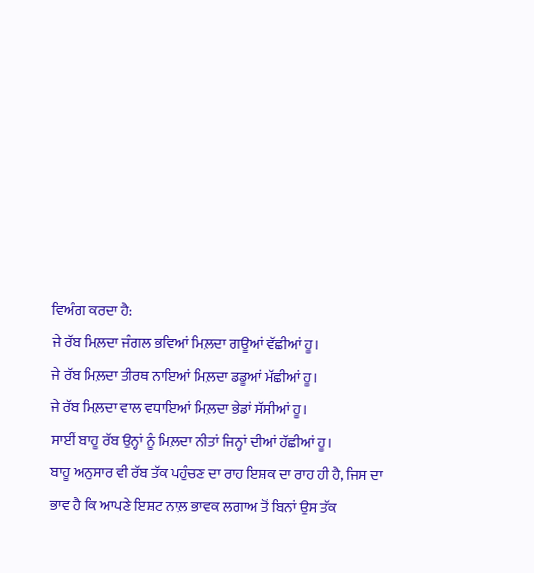ਵਿਅੰਗ ਕਰਦਾ ਹੈ:
ਜੇ ਰੱਬ ਮਿਲ਼ਦਾ ਜੰਗਲ ਭਵਿਆਂ ਮਿਲ਼ਦਾ ਗਊਆਂ ਵੱਛੀਆਂ ਹੂ।
ਜੇ ਰੱਬ ਮਿਲ਼ਦਾ ਤੀਰਥ ਨਾਇਆਂ ਮਿਲ਼ਦਾ ਡਡੂਆਂ ਮੱਛੀਆਂ ਹੂ।
ਜੇ ਰੱਬ ਮਿਲ਼ਦਾ ਵਾਲ ਵਧਾਇਆਂ ਮਿਲ਼ਦਾ ਭੇਡਾਂ ਸੱਸੀਆਂ ਹੂ।
ਸਾਈਂ ਬਾਹੂ ਰੱਬ ਉਨ੍ਹਾਂ ਨੂੰ ਮਿਲ਼ਦਾ ਨੀਤਾਂ ਜਿਨ੍ਹਾਂ ਦੀਆਂ ਹੱਛੀਆਂ ਹੂ।
ਬਾਹੂ ਅਨੁਸਾਰ ਵੀ ਰੱਬ ਤੱਕ ਪਹੁੰਚਣ ਦਾ ਰਾਹ ਇਸ਼ਕ ਦਾ ਰਾਹ ਹੀ ਹੈ, ਜਿਸ ਦਾ ਭਾਵ ਹੈ ਕਿ ਆਪਣੇ ਇਸ਼ਟ ਨਾਲ਼ ਭਾਵਕ ਲਗਾਅ ਤੋਂ ਬਿਨਾਂ ਉਸ ਤੱਕ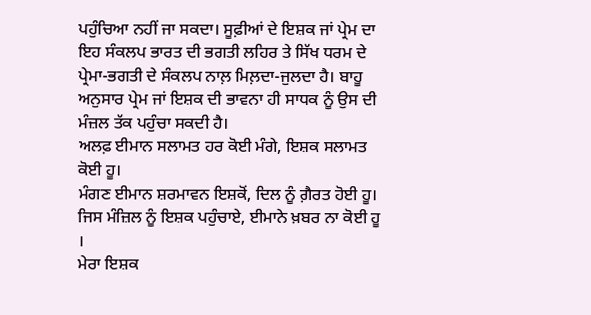ਪਹੁੰਚਿਆ ਨਹੀਂ ਜਾ ਸਕਦਾ। ਸੂਫ਼ੀਆਂ ਦੇ ਇਸ਼ਕ ਜਾਂ ਪ੍ਰੇਮ ਦਾ ਇਹ ਸੰਕਲਪ ਭਾਰਤ ਦੀ ਭਗਤੀ ਲਹਿਰ ਤੇ ਸਿੱਖ ਧਰਮ ਦੇ ਪ੍ਰੇਮਾ-ਭਗਤੀ ਦੇ ਸੰਕਲਪ ਨਾਲ਼ ਮਿਲ਼ਦਾ-ਜੁਲਦਾ ਹੈ। ਬਾਹੂ ਅਨੁਸਾਰ ਪ੍ਰੇਮ ਜਾਂ ਇਸ਼ਕ ਦੀ ਭਾਵਨਾ ਹੀ ਸਾਧਕ ਨੂੰ ਉਸ ਦੀ ਮੰਜ਼ਲ ਤੱਕ ਪਹੁੰਚਾ ਸਕਦੀ ਹੈ।
ਅਲਫ਼ ਈਮਾਨ ਸਲਾਮਤ ਹਰ ਕੋਈ ਮੰਗੇ, ਇਸ਼ਕ ਸਲਾਮਤ ਕੋਈ ਹੂ।
ਮੰਗਣ ਈਮਾਨ ਸ਼ਰਮਾਵਨ ਇਸ਼ਕੋਂ, ਦਿਲ ਨੂੰ ਗ਼ੈਰਤ ਹੋਈ ਹੂ।
ਜਿਸ ਮੰਜ਼ਿਲ ਨੂੰ ਇਸ਼ਕ ਪਹੁੰਚਾਏ, ਈਮਾਨੇ ਖ਼ਬਰ ਨਾ ਕੋਈ ਹੂ ।
ਮੇਰਾ ਇਸ਼ਕ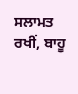ਸਲਾਮਤ ਰਖੀਂ, ਬਾਹੂ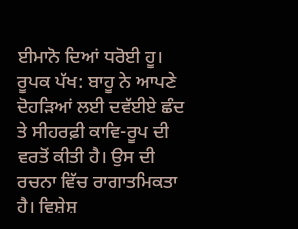ਈਮਾਨੋ ਦਿਆਂ ਧਰੋਈ ਹੂ।
ਰੂਪਕ ਪੱਖ: ਬਾਹੂ ਨੇ ਆਪਣੇ ਦੋਹੜਿਆਂ ਲਈ ਦਵੱਈਏ ਛੰਦ ਤੇ ਸੀਹਰਫ਼ੀ ਕਾਵਿ-ਰੂਪ ਦੀ ਵਰਤੋਂ ਕੀਤੀ ਹੈ। ਉਸ ਦੀ ਰਚਨਾ ਵਿੱਚ ਰਾਗਾਤਮਿਕਤਾ ਹੈ। ਵਿਸ਼ੇਸ਼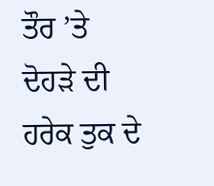ਤੌਰ ’ਤੇ ਦੋਹੜੇ ਦੀ ਹਰੇਕ ਤੁਕ ਦੇ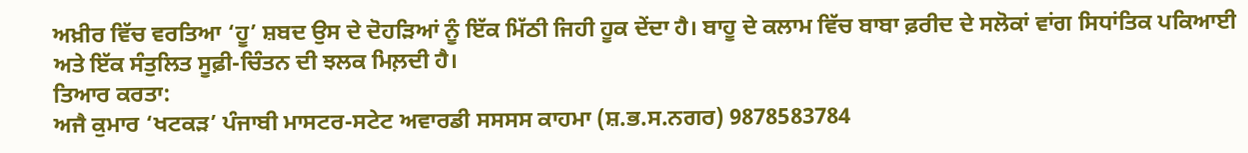ਅਖ਼ੀਰ ਵਿੱਚ ਵਰਤਿਆ ‘ਹੂ’ ਸ਼ਬਦ ਉਸ ਦੇ ਦੋਹੜਿਆਂ ਨੂੰ ਇੱਕ ਮਿੱਠੀ ਜਿਹੀ ਹੂਕ ਦੇਂਦਾ ਹੈ। ਬਾਹੂ ਦੇ ਕਲਾਮ ਵਿੱਚ ਬਾਬਾ ਫ਼ਰੀਦ ਦੇ ਸਲੋਕਾਂ ਵਾਂਗ ਸਿਧਾਂਤਿਕ ਪਕਿਆਈ ਅਤੇ ਇੱਕ ਸੰਤੁਲਿਤ ਸੂਫ਼ੀ-ਚਿੰਤਨ ਦੀ ਝਲਕ ਮਿਲ਼ਦੀ ਹੈ।
ਤਿਆਰ ਕਰਤਾ:
ਅਜੈ ਕੁਮਾਰ ‘ਖਟਕੜ’ ਪੰਜਾਬੀ ਮਾਸਟਰ-ਸਟੇਟ ਅਵਾਰਡੀ ਸਸਸਸ ਕਾਹਮਾ (ਸ਼.ਭ.ਸ.ਨਗਰ) 9878583784